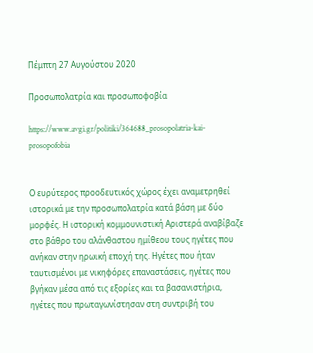Πέμπτη 27 Αυγούστου 2020

Προσωπολατρία και προσωποφοβία

https://www.avgi.gr/politiki/364688_prosopolatria-kai-prosopofobia


Ο ευρύτερος προοδευτικός χώρος έχει αναμετρηθεί ιστορικά με την προσωπολατρία κατά βάση με δύο μορφές. Η ιστορική κομμουνιστική Αριστερά αναβίβαζε στο βάθρο του αλάνθαστου ημίθεου τους ηγέτες που ανήκαν στην ηρωική εποχή της. Ηγέτες που ήταν ταυτισμένοι με νικηφόρες επαναστάσεις, ηγέτες που βγήκαν μέσα από τις εξορίες και τα βασανιστήρια, ηγέτες που πρωταγωνίστησαν στη συντριβή του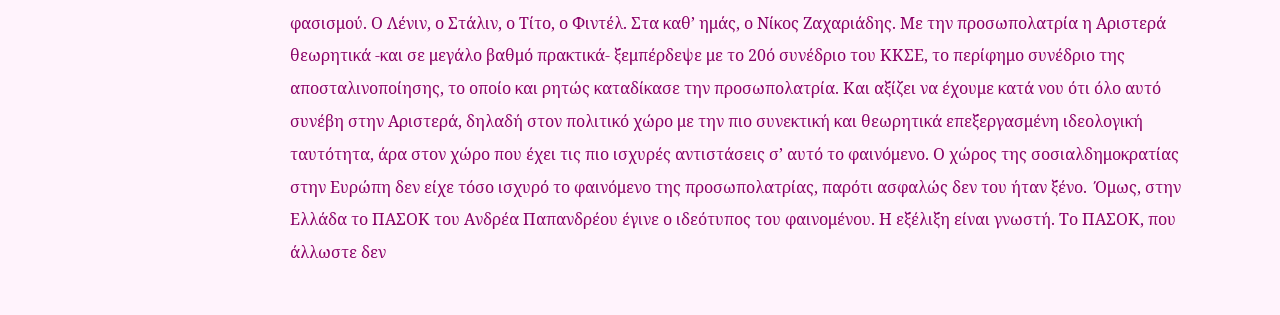φασισμού. Ο Λένιν, ο Στάλιν, ο Τίτο, ο Φιντέλ. Στα καθ’ ημάς, ο Νίκος Ζαχαριάδης. Με την προσωπολατρία η Αριστερά θεωρητικά -και σε μεγάλο βαθμό πρακτικά- ξεμπέρδεψε με το 20ό συνέδριο του ΚΚΣΕ, το περίφημο συνέδριο της αποσταλινοποίησης, το οποίο και ρητώς καταδίκασε την προσωπολατρία. Και αξίζει να έχουμε κατά νου ότι όλο αυτό συνέβη στην Αριστερά, δηλαδή στον πολιτικό χώρο με την πιο συνεκτική και θεωρητικά επεξεργασμένη ιδεολογική ταυτότητα, άρα στον χώρο που έχει τις πιο ισχυρές αντιστάσεις σ’ αυτό το φαινόμενο. Ο χώρος της σοσιαλδημοκρατίας στην Ευρώπη δεν είχε τόσο ισχυρό το φαινόμενο της προσωπολατρίας, παρότι ασφαλώς δεν του ήταν ξένο.  Όμως, στην Ελλάδα το ΠΑΣΟΚ του Ανδρέα Παπανδρέου έγινε ο ιδεότυπος του φαινομένου. Η εξέλιξη είναι γνωστή. Το ΠΑΣΟΚ, που άλλωστε δεν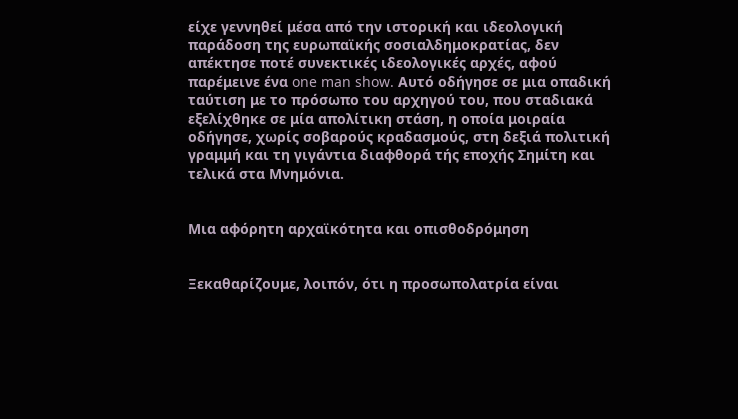είχε γεννηθεί μέσα από την ιστορική και ιδεολογική παράδοση της ευρωπαϊκής σοσιαλδημοκρατίας, δεν απέκτησε ποτέ συνεκτικές ιδεολογικές αρχές, αφού παρέμεινε ένα one man show. Αυτό οδήγησε σε μια οπαδική ταύτιση με το πρόσωπο του αρχηγού του, που σταδιακά εξελίχθηκε σε μία απολίτικη στάση, η οποία μοιραία οδήγησε, χωρίς σοβαρούς κραδασμούς, στη δεξιά πολιτική γραμμή και τη γιγάντια διαφθορά τής εποχής Σημίτη και τελικά στα Μνημόνια.


Μια αφόρητη αρχαϊκότητα και οπισθοδρόμηση


Ξεκαθαρίζουμε, λοιπόν, ότι η προσωπολατρία είναι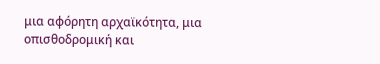μια αφόρητη αρχαϊκότητα, μια οπισθοδρομική και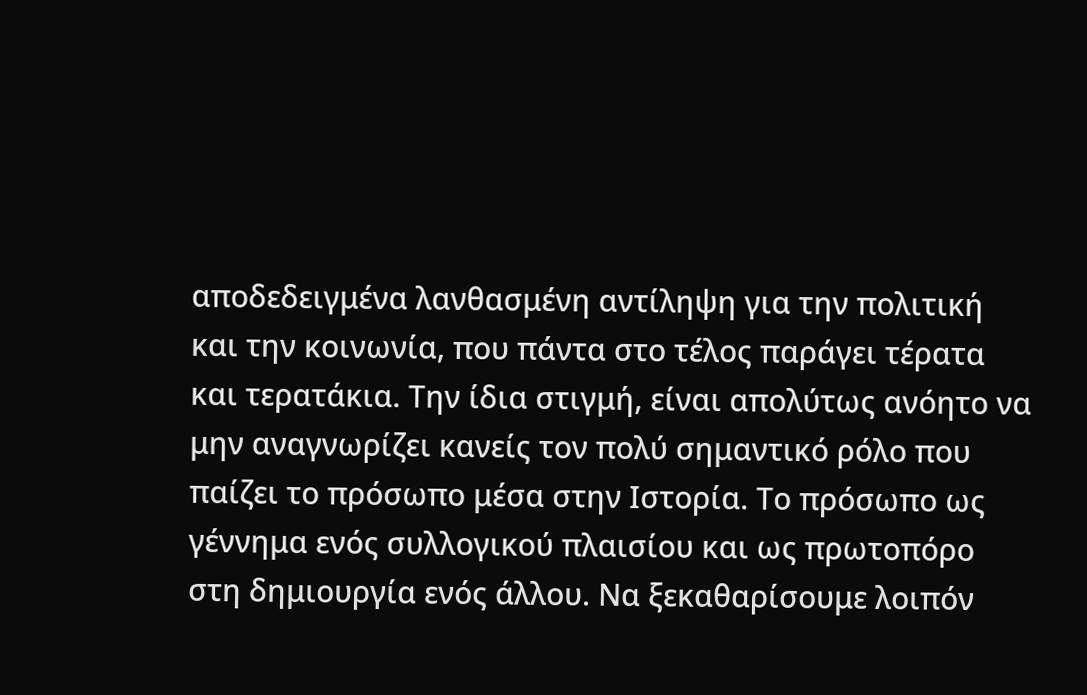αποδεδειγμένα λανθασμένη αντίληψη για την πολιτική και την κοινωνία, που πάντα στο τέλος παράγει τέρατα και τερατάκια. Την ίδια στιγμή, είναι απολύτως ανόητο να μην αναγνωρίζει κανείς τον πολύ σημαντικό ρόλο που παίζει το πρόσωπο μέσα στην Ιστορία. Το πρόσωπο ως γέννημα ενός συλλογικού πλαισίου και ως πρωτοπόρο στη δημιουργία ενός άλλου. Να ξεκαθαρίσουμε λοιπόν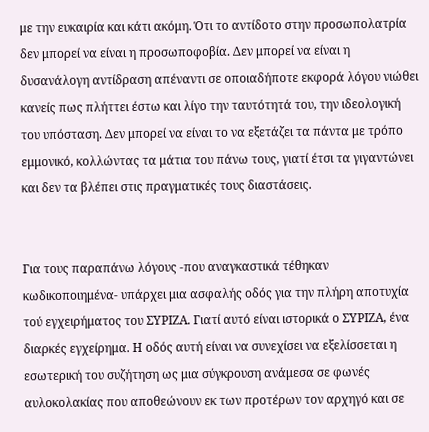με την ευκαιρία και κάτι ακόμη. Ότι το αντίδοτο στην προσωπολατρία δεν μπορεί να είναι η προσωποφοβία. Δεν μπορεί να είναι η δυσανάλογη αντίδραση απέναντι σε οποιαδήποτε εκφορά λόγου νιώθει κανείς πως πλήττει έστω και λίγο την ταυτότητά του, την ιδεολογική του υπόσταση. Δεν μπορεί να είναι το να εξετάζει τα πάντα με τρόπο εμμονικό, κολλώντας τα μάτια του πάνω τους, γιατί έτσι τα γιγαντώνει και δεν τα βλέπει στις πραγματικές τους διαστάσεις.


Για τους παραπάνω λόγους -που αναγκαστικά τέθηκαν κωδικοποιημένα- υπάρχει μια ασφαλής οδός για την πλήρη αποτυχία τού εγχειρήματος του ΣΥΡΙΖΑ. Γιατί αυτό είναι ιστορικά ο ΣΥΡΙΖΑ, ένα διαρκές εγχείρημα. Η οδός αυτή είναι να συνεχίσει να εξελίσσεται η εσωτερική του συζήτηση ως μια σύγκρουση ανάμεσα σε φωνές αυλοκολακίας που αποθεώνουν εκ των προτέρων τον αρχηγό και σε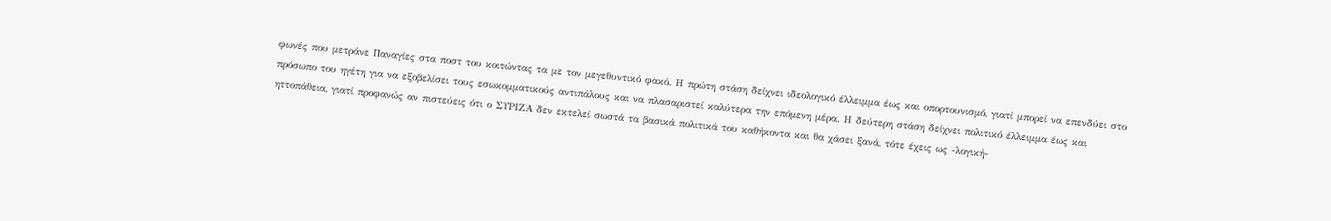φωνές που μετράνε Παναγίες στα ποστ του κοιτώντας τα με τον μεγεθυντικό φακό. Η πρώτη στάση δείχνει ιδεολογικό έλλειμμα έως και οπορτουνισμό, γιατί μπορεί να επενδύει στο πρόσωπο του ηγέτη για να εξοβελίσει τους εσωκομματικούς αντιπάλους και να πλασαριστεί καλύτερα την επόμενη μέρα. Η δεύτερη στάση δείχνει πολιτικό έλλειμμα έως και ηττοπάθεια, γιατί προφανώς αν πιστεύεις ότι ο ΣΥΡΙΖΑ δεν εκτελεί σωστά τα βασικά πολιτικά του καθήκοντα και θα χάσει ξανά, τότε έχεις ως -λογική-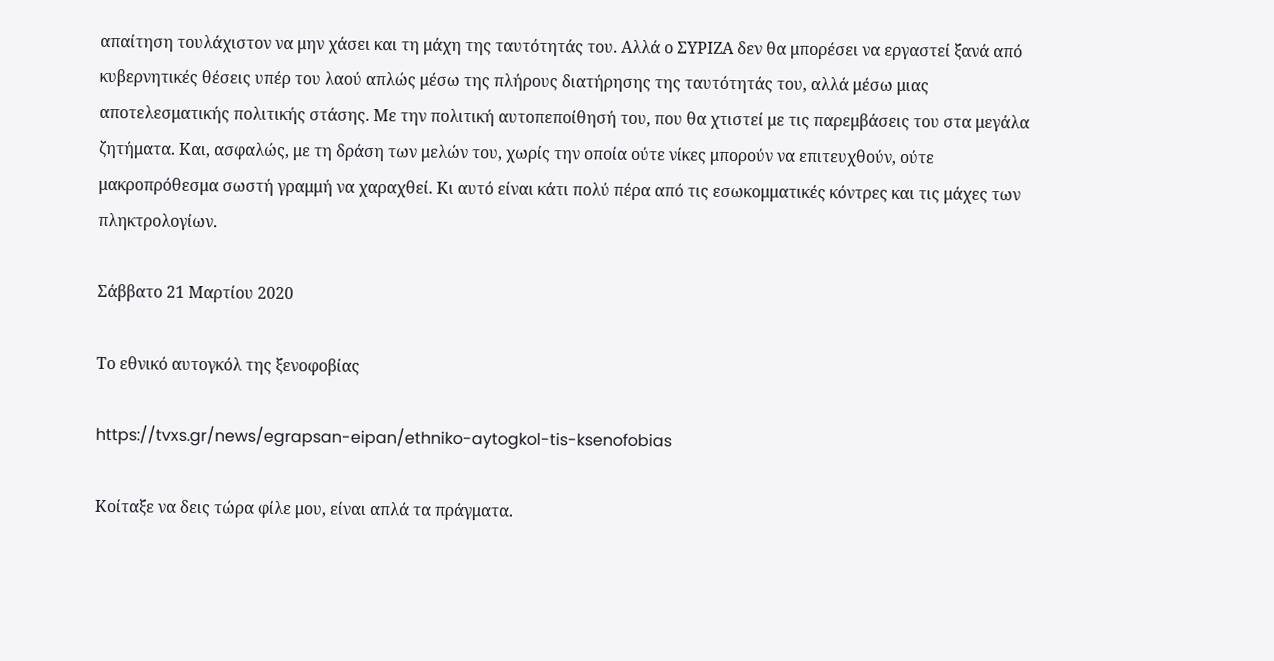απαίτηση τουλάχιστον να μην χάσει και τη μάχη της ταυτότητάς του. Αλλά ο ΣΥΡΙΖΑ δεν θα μπορέσει να εργαστεί ξανά από κυβερνητικές θέσεις υπέρ του λαού απλώς μέσω της πλήρους διατήρησης της ταυτότητάς του, αλλά μέσω μιας αποτελεσματικής πολιτικής στάσης. Με την πολιτική αυτοπεποίθησή του, που θα χτιστεί με τις παρεμβάσεις του στα μεγάλα ζητήματα. Και, ασφαλώς, με τη δράση των μελών του, χωρίς την οποία ούτε νίκες μπορούν να επιτευχθούν, ούτε μακροπρόθεσμα σωστή γραμμή να χαραχθεί. Κι αυτό είναι κάτι πολύ πέρα από τις εσωκομματικές κόντρες και τις μάχες των πληκτρολογίων.

Σάββατο 21 Μαρτίου 2020

Το εθνικό αυτογκόλ της ξενοφοβίας

https://tvxs.gr/news/egrapsan-eipan/ethniko-aytogkol-tis-ksenofobias

Κοίταξε να δεις τώρα φίλε μου, είναι απλά τα πράγματα.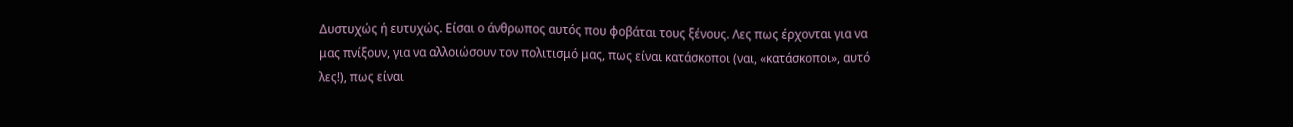Δυστυχώς ή ευτυχώς. Είσαι ο άνθρωπος αυτός που φοβάται τους ξένους. Λες πως έρχονται για να μας πνίξουν, για να αλλοιώσουν τον πολιτισμό μας, πως είναι κατάσκοποι (ναι, «κατάσκοποι», αυτό λες!), πως είναι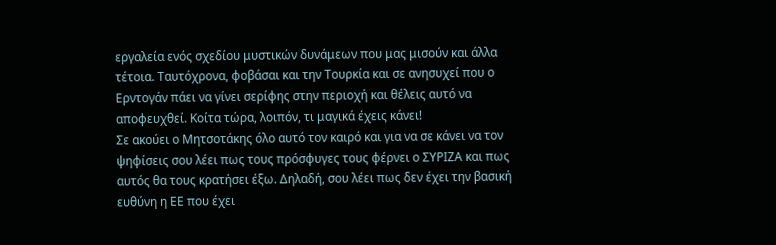εργαλεία ενός σχεδίου μυστικών δυνάμεων που μας μισούν και άλλα τέτοια. Ταυτόχρονα, φοβάσαι και την Τουρκία και σε ανησυχεί που ο Ερντογάν πάει να γίνει σερίφης στην περιοχή και θέλεις αυτό να αποφευχθεί. Κοίτα τώρα, λοιπόν, τι μαγικά έχεις κάνει!
Σε ακούει ο Μητσοτάκης όλο αυτό τον καιρό και για να σε κάνει να τον ψηφίσεις σου λέει πως τους πρόσφυγες τους φέρνει ο ΣΥΡΙΖΑ και πως αυτός θα τους κρατήσει έξω. Δηλαδή, σου λέει πως δεν έχει την βασική ευθύνη η ΕΕ που έχει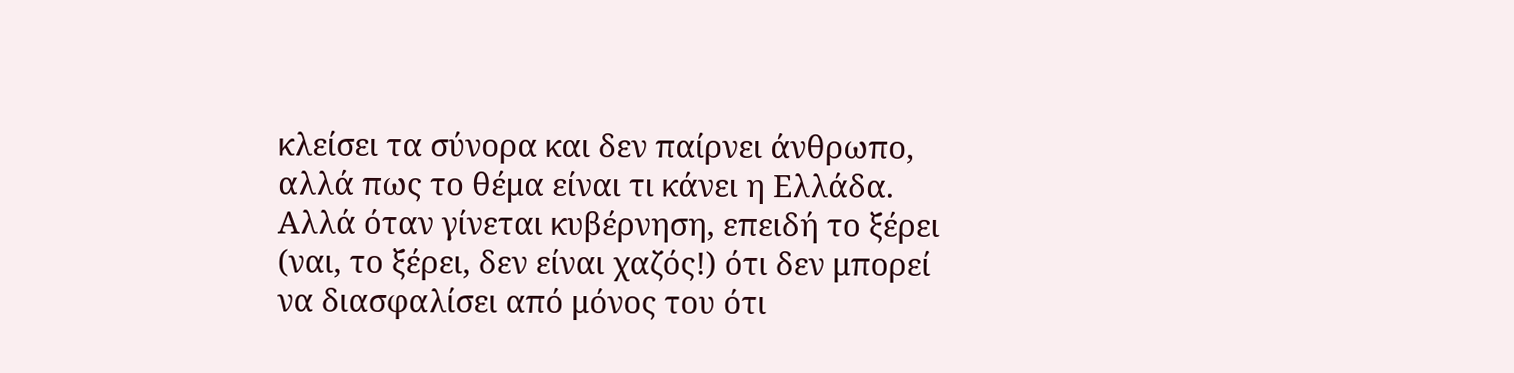κλείσει τα σύνορα και δεν παίρνει άνθρωπο, αλλά πως το θέμα είναι τι κάνει η Ελλάδα. Αλλά όταν γίνεται κυβέρνηση, επειδή το ξέρει (ναι, το ξέρει, δεν είναι χαζός!) ότι δεν μπορεί να διασφαλίσει από μόνος του ότι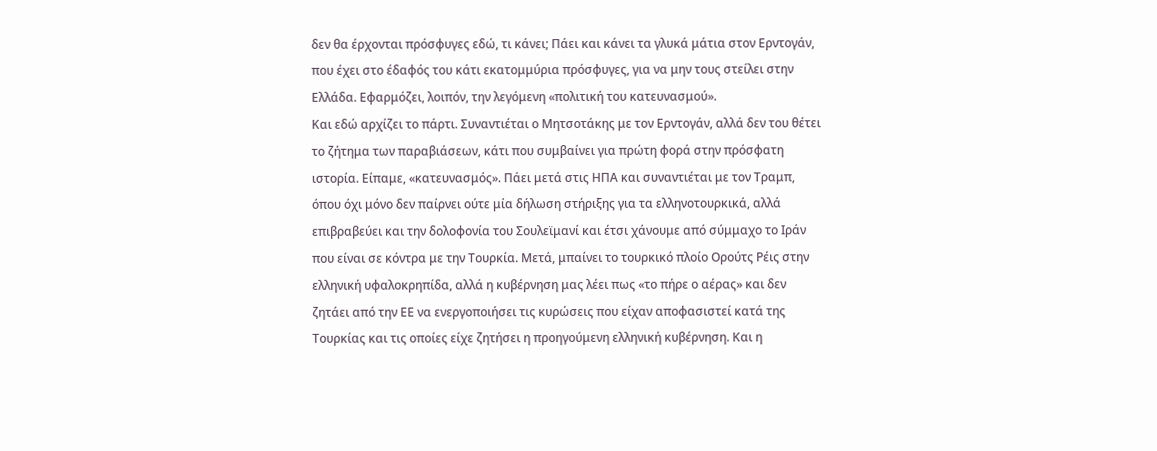δεν θα έρχονται πρόσφυγες εδώ, τι κάνει; Πάει και κάνει τα γλυκά μάτια στον Ερντογάν, που έχει στο έδαφός του κάτι εκατομμύρια πρόσφυγες, για να μην τους στείλει στην Ελλάδα. Εφαρμόζει, λοιπόν, την λεγόμενη «πολιτική του κατευνασμού».
Και εδώ αρχίζει το πάρτι. Συναντιέται ο Μητσοτάκης με τον Ερντογάν, αλλά δεν του θέτει το ζήτημα των παραβιάσεων, κάτι που συμβαίνει για πρώτη φορά στην πρόσφατη ιστορία. Είπαμε, «κατευνασμός». Πάει μετά στις ΗΠΑ και συναντιέται με τον Τραμπ, όπου όχι μόνο δεν παίρνει ούτε μία δήλωση στήριξης για τα ελληνοτουρκικά, αλλά επιβραβεύει και την δολοφονία του Σουλεϊμανί και έτσι χάνουμε από σύμμαχο το Ιράν που είναι σε κόντρα με την Τουρκία. Μετά, μπαίνει το τουρκικό πλοίο Ορούτς Ρέις στην ελληνική υφαλοκρηπίδα, αλλά η κυβέρνηση μας λέει πως «το πήρε ο αέρας» και δεν ζητάει από την ΕΕ να ενεργοποιήσει τις κυρώσεις που είχαν αποφασιστεί κατά της Τουρκίας και τις οποίες είχε ζητήσει η προηγούμενη ελληνική κυβέρνηση. Και η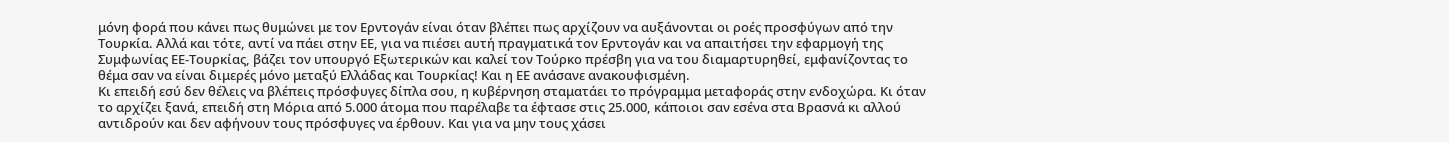μόνη φορά που κάνει πως θυμώνει με τον Ερντογάν είναι όταν βλέπει πως αρχίζουν να αυξάνονται οι ροές προσφύγων από την Τουρκία. Αλλά και τότε, αντί να πάει στην ΕΕ, για να πιέσει αυτή πραγματικά τον Ερντογάν και να απαιτήσει την εφαρμογή της Συμφωνίας ΕΕ-Τουρκίας, βάζει τον υπουργό Εξωτερικών και καλεί τον Τούρκο πρέσβη για να του διαμαρτυρηθεί, εμφανίζοντας το θέμα σαν να είναι διμερές μόνο μεταξύ Ελλάδας και Τουρκίας! Και η ΕΕ ανάσανε ανακουφισμένη.
Κι επειδή εσύ δεν θέλεις να βλέπεις πρόσφυγες δίπλα σου, η κυβέρνηση σταματάει το πρόγραμμα μεταφοράς στην ενδοχώρα. Κι όταν το αρχίζει ξανά, επειδή στη Μόρια από 5.000 άτομα που παρέλαβε τα έφτασε στις 25.000, κάποιοι σαν εσένα στα Βρασνά κι αλλού αντιδρούν και δεν αφήνουν τους πρόσφυγες να έρθουν. Και για να μην τους χάσει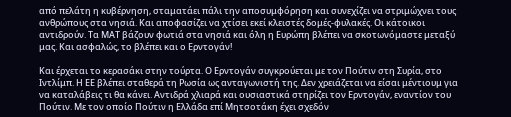από πελάτη η κυβέρνηση, σταματάει πάλι την αποσυμφόρηση και συνεχίζει να στριμώχνει τους ανθρώπους στα νησιά. Και αποφασίζει να χτίσει εκεί κλειστές δομές-φυλακές. Οι κάτοικοι αντιδρούν. Τα ΜΑΤ βάζουν φωτιά στα νησιά και όλη η Ευρώπη βλέπει να σκοτωνόμαστε μεταξύ μας. Και ασφαλώς, το βλέπει και ο Ερντογάν!

Και έρχεται το κερασάκι στην τούρτα. Ο Ερντογάν συγκρούεται με τον Πούτιν στη Συρία, στο Ιντλίμπ. Η ΕΕ βλέπει σταθερά τη Ρωσία ως ανταγωνιστή της. Δεν χρειάζεται να είσαι μέντιουμ για να καταλάβεις τι θα κάνει. Αντιδρά χλιαρά και ουσιαστικά στηρίζει τον Ερντογάν, εναντίον του Πούτιν. Με τον οποίο Πούτιν η Ελλάδα επί Μητσοτάκη έχει σχεδόν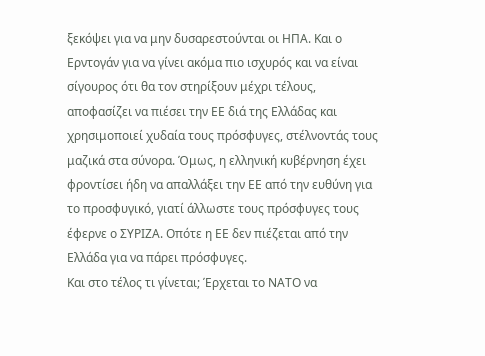ξεκόψει για να μην δυσαρεστούνται οι ΗΠΑ. Και ο Ερντογάν για να γίνει ακόμα πιο ισχυρός και να είναι σίγουρος ότι θα τον στηρίξουν μέχρι τέλους, αποφασίζει να πιέσει την ΕΕ διά της Ελλάδας και χρησιμοποιεί χυδαία τους πρόσφυγες, στέλνοντάς τους μαζικά στα σύνορα. Όμως, η ελληνική κυβέρνηση έχει φροντίσει ήδη να απαλλάξει την ΕΕ από την ευθύνη για το προσφυγικό, γιατί άλλωστε τους πρόσφυγες τους έφερνε ο ΣΥΡΙΖΑ. Οπότε η ΕΕ δεν πιέζεται από την Ελλάδα για να πάρει πρόσφυγες.
Και στο τέλος τι γίνεται; Έρχεται το ΝΑΤΟ να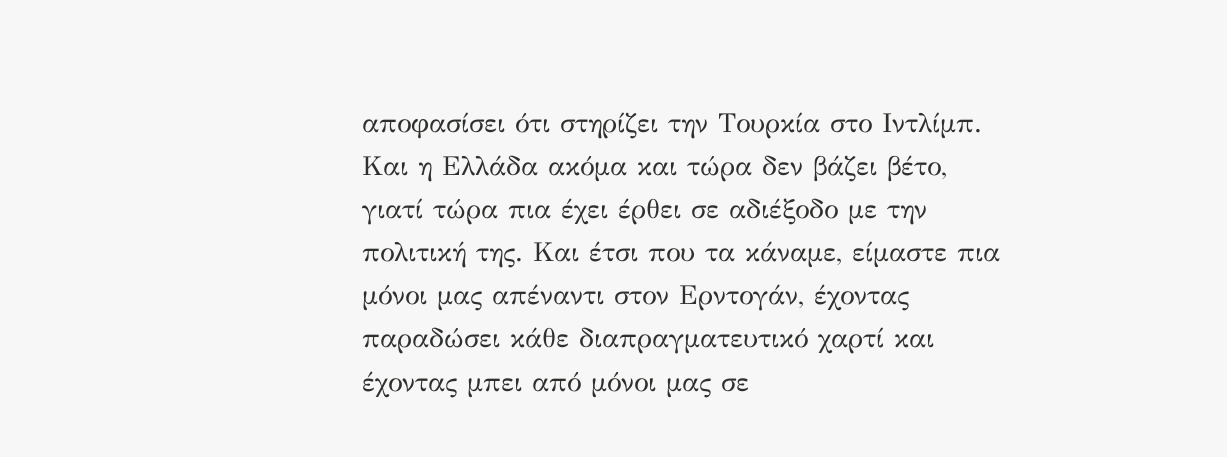αποφασίσει ότι στηρίζει την Τουρκία στο Ιντλίμπ. Και η Ελλάδα ακόμα και τώρα δεν βάζει βέτο, γιατί τώρα πια έχει έρθει σε αδιέξοδο με την πολιτική της. Και έτσι που τα κάναμε, είμαστε πια μόνοι μας απέναντι στον Ερντογάν, έχοντας παραδώσει κάθε διαπραγματευτικό χαρτί και έχοντας μπει από μόνοι μας σε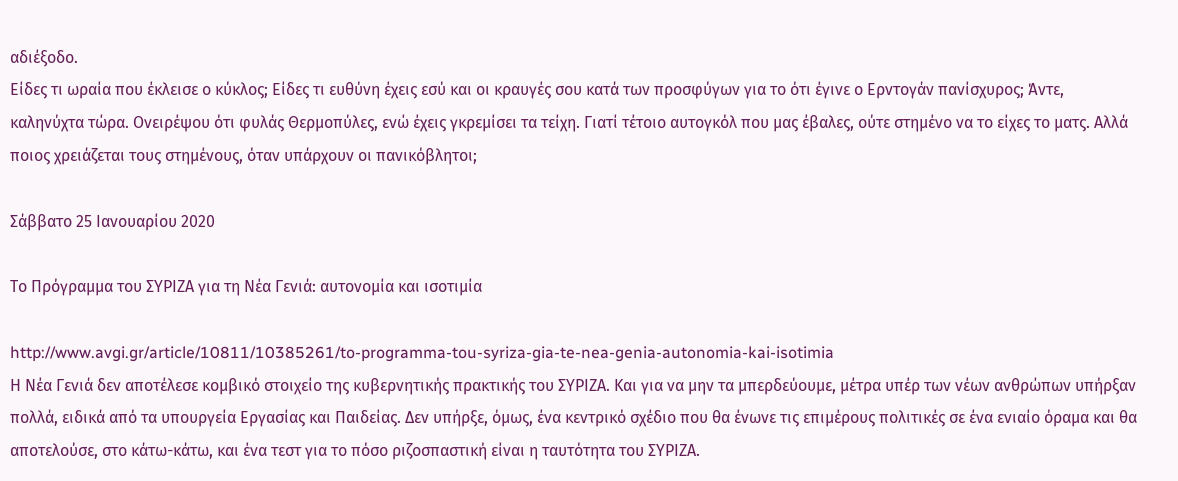αδιέξοδο.
Είδες τι ωραία που έκλεισε ο κύκλος; Είδες τι ευθύνη έχεις εσύ και οι κραυγές σου κατά των προσφύγων για το ότι έγινε ο Ερντογάν πανίσχυρος; Άντε, καληνύχτα τώρα. Ονειρέψου ότι φυλάς Θερμοπύλες, ενώ έχεις γκρεμίσει τα τείχη. Γιατί τέτοιο αυτογκόλ που μας έβαλες, ούτε στημένο να το είχες το ματς. Αλλά ποιος χρειάζεται τους στημένους, όταν υπάρχουν οι πανικόβλητοι;

Σάββατο 25 Ιανουαρίου 2020

Το Πρόγραμμα του ΣΥΡΙΖΑ για τη Νέα Γενιά: αυτονομία και ισοτιμία

http://www.avgi.gr/article/10811/10385261/to-programma-tou-syriza-gia-te-nea-genia-autonomia-kai-isotimia
Η Νέα Γενιά δεν αποτέλεσε κομβικό στοιχείο της κυβερνητικής πρακτικής του ΣΥΡΙΖΑ. Και για να μην τα μπερδεύουμε, μέτρα υπέρ των νέων ανθρώπων υπήρξαν πολλά, ειδικά από τα υπουργεία Εργασίας και Παιδείας. Δεν υπήρξε, όμως, ένα κεντρικό σχέδιο που θα ένωνε τις επιμέρους πολιτικές σε ένα ενιαίο όραμα και θα αποτελούσε, στο κάτω-κάτω, και ένα τεστ για το πόσο ριζοσπαστική είναι η ταυτότητα του ΣΥΡΙΖΑ.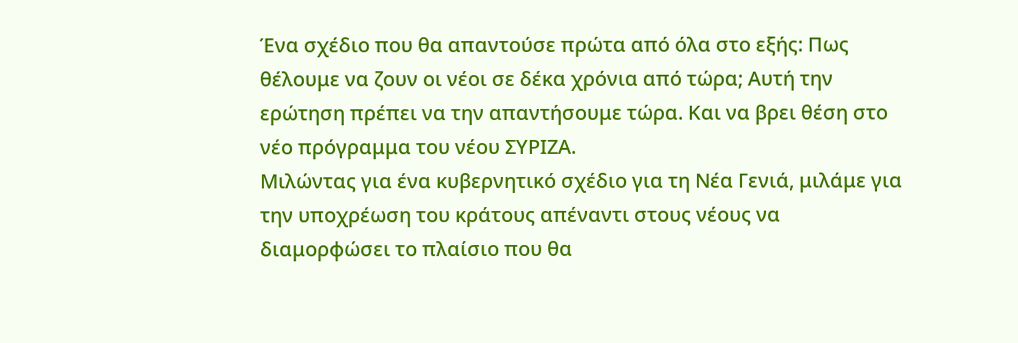Ένα σχέδιο που θα απαντούσε πρώτα από όλα στο εξής: Πως θέλουμε να ζουν οι νέοι σε δέκα χρόνια από τώρα; Αυτή την ερώτηση πρέπει να την απαντήσουμε τώρα. Και να βρει θέση στο νέο πρόγραμμα του νέου ΣΥΡΙΖΑ.
Μιλώντας για ένα κυβερνητικό σχέδιο για τη Νέα Γενιά, μιλάμε για την υποχρέωση του κράτους απέναντι στους νέους να διαμορφώσει το πλαίσιο που θα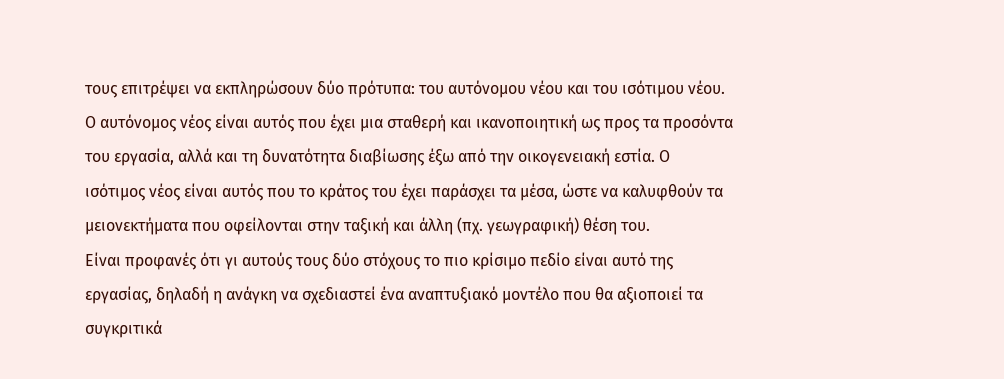τους επιτρέψει να εκπληρώσουν δύο πρότυπα: του αυτόνομου νέου και του ισότιμου νέου. Ο αυτόνομος νέος είναι αυτός που έχει μια σταθερή και ικανοποιητική ως προς τα προσόντα του εργασία, αλλά και τη δυνατότητα διαβίωσης έξω από την οικογενειακή εστία. Ο ισότιμος νέος είναι αυτός που το κράτος του έχει παράσχει τα μέσα, ώστε να καλυφθούν τα μειονεκτήματα που οφείλονται στην ταξική και άλλη (πχ. γεωγραφική) θέση του.
Είναι προφανές ότι γι αυτούς τους δύο στόχους το πιο κρίσιμο πεδίο είναι αυτό της εργασίας, δηλαδή η ανάγκη να σχεδιαστεί ένα αναπτυξιακό μοντέλο που θα αξιοποιεί τα συγκριτικά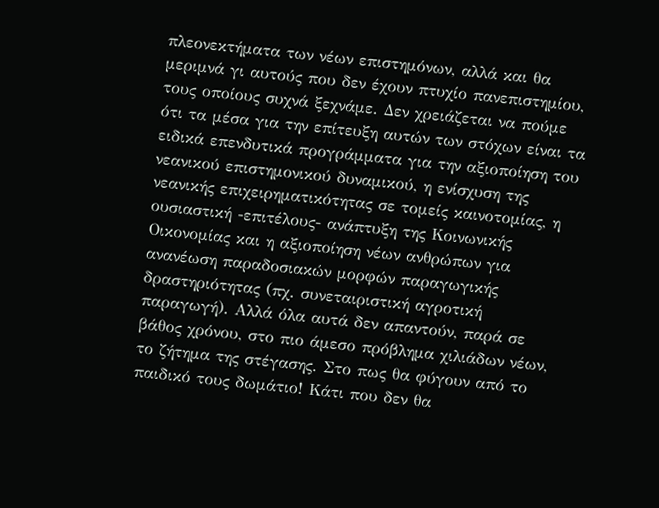πλεονεκτήματα των νέων επιστημόνων, αλλά και θα μεριμνά γι αυτούς που δεν έχουν πτυχίο πανεπιστημίου, τους οποίους συχνά ξεχνάμε. Δεν χρειάζεται να πούμε ότι τα μέσα για την επίτευξη αυτών των στόχων είναι τα ειδικά επενδυτικά προγράμματα για την αξιοποίηση του νεανικού επιστημονικού δυναμικού, η ενίσχυση της νεανικής επιχειρηματικότητας σε τομείς καινοτομίας, η ουσιαστική -επιτέλους- ανάπτυξη της Κοινωνικής Οικονομίας και η αξιοποίηση νέων ανθρώπων για ανανέωση παραδοσιακών μορφών παραγωγικής δραστηριότητας (πχ. συνεταιριστική αγροτική παραγωγή). Αλλά όλα αυτά δεν απαντούν, παρά σε βάθος χρόνου, στο πιο άμεσο πρόβλημα χιλιάδων νέων, το ζήτημα της στέγασης. Στο πως θα φύγουν από το παιδικό τους δωμάτιο! Κάτι που δεν θα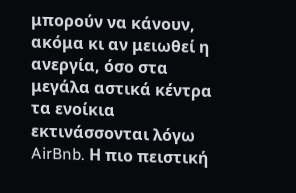μπορούν να κάνουν, ακόμα κι αν μειωθεί η ανεργία, όσο στα μεγάλα αστικά κέντρα τα ενοίκια εκτινάσσονται λόγω AirBnb. Η πιο πειστική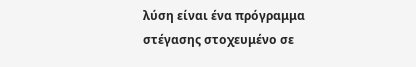λύση είναι ένα πρόγραμμα στέγασης στοχευμένο σε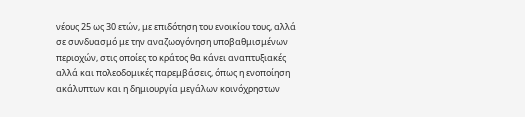νέους 25 ως 30 ετών, με επιδότηση του ενοικίου τους, αλλά σε συνδυασμό με την αναζωογόνηση υποβαθμισμένων περιοχών, στις οποίες το κράτος θα κάνει αναπτυξιακές αλλά και πολεοδομικές παρεμβάσεις, όπως η ενοποίηση ακάλυπτων και η δημιουργία μεγάλων κοινόχρηστων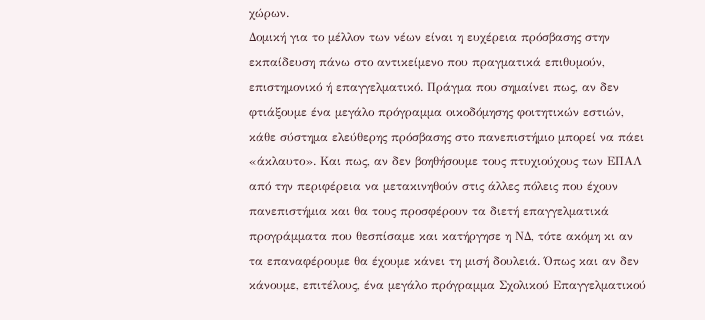χώρων.
Δομική για το μέλλον των νέων είναι η ευχέρεια πρόσβασης στην εκπαίδευση πάνω στο αντικείμενο που πραγματικά επιθυμούν, επιστημονικό ή επαγγελματικό. Πράγμα που σημαίνει πως, αν δεν φτιάξουμε ένα μεγάλο πρόγραμμα οικοδόμησης φοιτητικών εστιών, κάθε σύστημα ελεύθερης πρόσβασης στο πανεπιστήμιο μπορεί να πάει «άκλαυτο». Και πως, αν δεν βοηθήσουμε τους πτυχιούχους των ΕΠΑΛ από την περιφέρεια να μετακινηθούν στις άλλες πόλεις που έχουν πανεπιστήμια και θα τους προσφέρουν τα διετή επαγγελματικά προγράμματα που θεσπίσαμε και κατήργησε η ΝΔ, τότε ακόμη κι αν τα επαναφέρουμε θα έχουμε κάνει τη μισή δουλειά. Όπως και αν δεν κάνουμε, επιτέλους, ένα μεγάλο πρόγραμμα Σχολικού Επαγγελματικού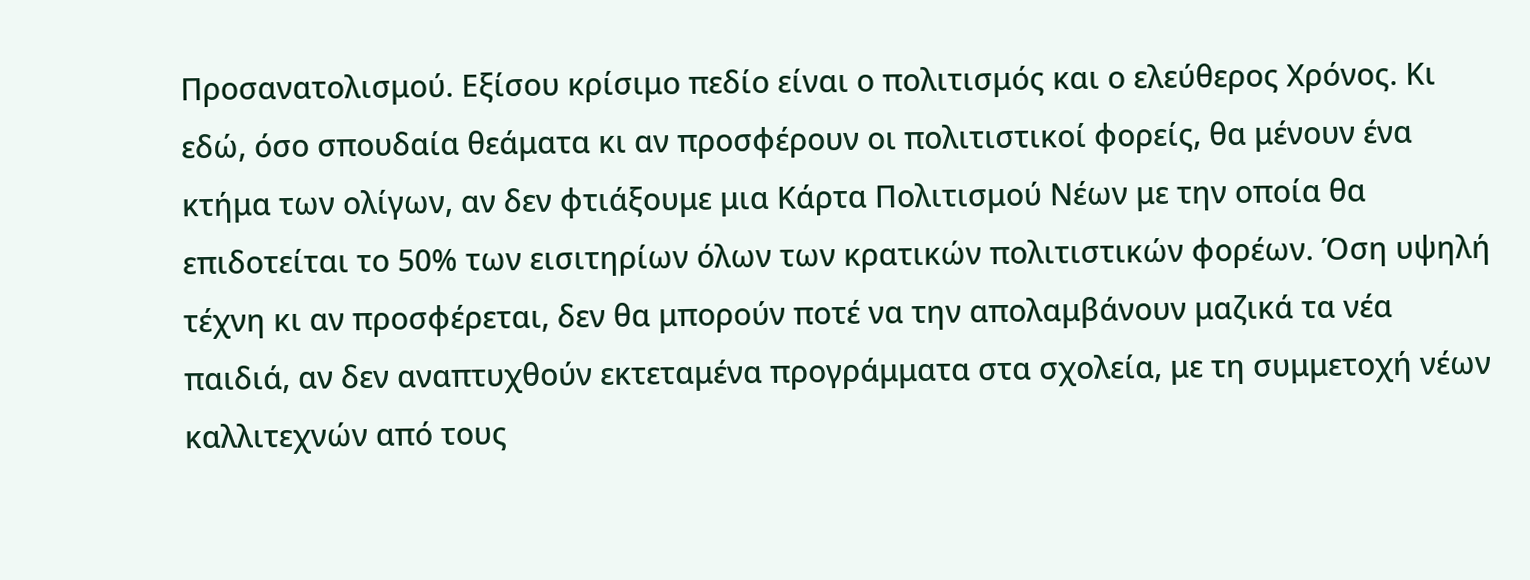Προσανατολισμού. Εξίσου κρίσιμο πεδίο είναι ο πολιτισμός και ο ελεύθερος Χρόνος. Κι εδώ, όσο σπουδαία θεάματα κι αν προσφέρουν οι πολιτιστικοί φορείς, θα μένουν ένα κτήμα των ολίγων, αν δεν φτιάξουμε μια Κάρτα Πολιτισμού Νέων με την οποία θα επιδοτείται το 50% των εισιτηρίων όλων των κρατικών πολιτιστικών φορέων. Όση υψηλή τέχνη κι αν προσφέρεται, δεν θα μπορούν ποτέ να την απολαμβάνουν μαζικά τα νέα παιδιά, αν δεν αναπτυχθούν εκτεταμένα προγράμματα στα σχολεία, με τη συμμετοχή νέων καλλιτεχνών από τους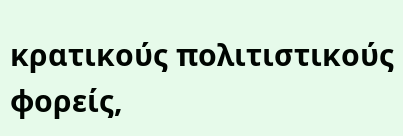κρατικούς πολιτιστικούς φορείς,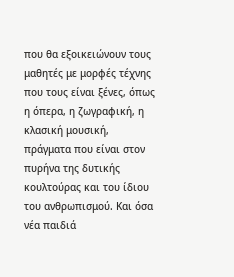που θα εξοικειώνουν τους μαθητές με μορφές τέχνης που τους είναι ξένες, όπως η όπερα, η ζωγραφική, η κλασική μουσική, πράγματα που είναι στον πυρήνα της δυτικής κουλτούρας και του ίδιου του ανθρωπισμού. Και όσα νέα παιδιά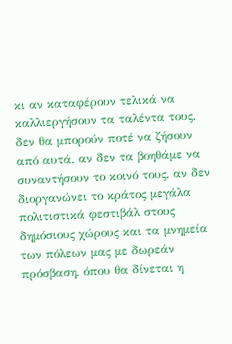κι αν καταφέρουν τελικά να καλλιεργήσουν τα ταλέντα τους, δεν θα μπορούν ποτέ να ζήσουν από αυτά, αν δεν τα βοηθάμε να συναντήσουν το κοινό τους, αν δεν διοργανώνει το κράτος μεγάλα πολιτιστικά φεστιβάλ στους δημόσιους χώρους και τα μνημεία των πόλεων μας με δωρεάν πρόσβαση, όπου θα δίνεται η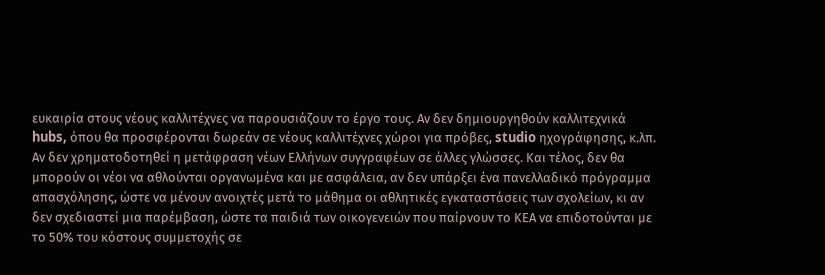ευκαιρία στους νέους καλλιτέχνες να παρουσιάζουν το έργο τους. Αν δεν δημιουργηθούν καλλιτεχνικά hubs, όπου θα προσφέρονται δωρεάν σε νέους καλλιτέχνες χώροι για πρόβες, studio ηχογράφησης, κ.λπ. Αν δεν χρηματοδοτηθεί η μετάφραση νέων Ελλήνων συγγραφέων σε άλλες γλώσσες. Και τέλος, δεν θα μπορούν οι νέοι να αθλούνται οργανωμένα και με ασφάλεια, αν δεν υπάρξει ένα πανελλαδικό πρόγραμμα απασχόλησης, ώστε να μένουν ανοιχτές μετά το μάθημα οι αθλητικές εγκαταστάσεις των σχολείων, κι αν δεν σχεδιαστεί μια παρέμβαση, ώστε τα παιδιά των οικογενειών που παίρνουν το ΚΕΑ να επιδοτούνται με το 50% του κόστους συμμετοχής σε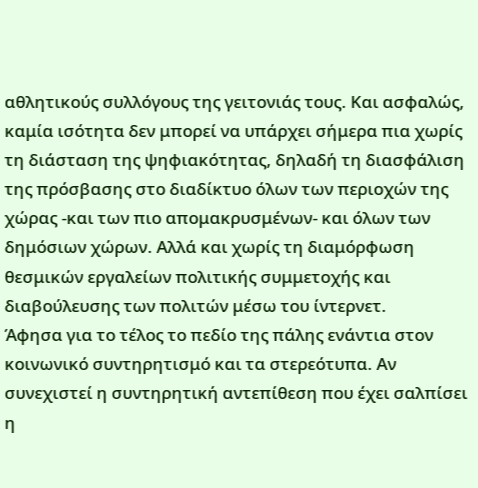αθλητικούς συλλόγους της γειτονιάς τους. Και ασφαλώς, καμία ισότητα δεν μπορεί να υπάρχει σήμερα πια χωρίς τη διάσταση της ψηφιακότητας, δηλαδή τη διασφάλιση της πρόσβασης στο διαδίκτυο όλων των περιοχών της χώρας -και των πιο απομακρυσμένων- και όλων των δημόσιων χώρων. Αλλά και χωρίς τη διαμόρφωση θεσμικών εργαλείων πολιτικής συμμετοχής και διαβούλευσης των πολιτών μέσω του ίντερνετ.
Άφησα για το τέλος το πεδίο της πάλης ενάντια στον κοινωνικό συντηρητισμό και τα στερεότυπα. Αν συνεχιστεί η συντηρητική αντεπίθεση που έχει σαλπίσει η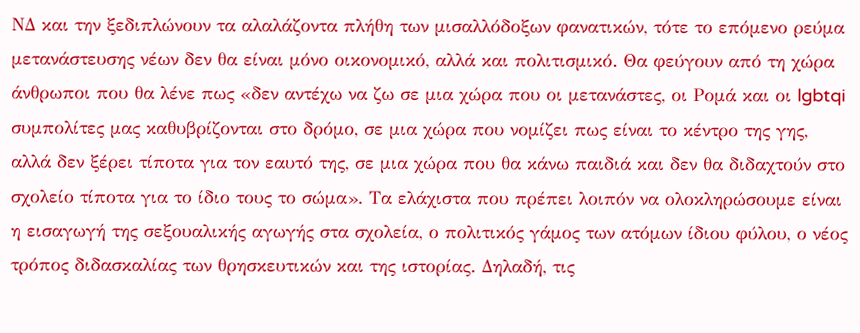ΝΔ και την ξεδιπλώνουν τα αλαλάζοντα πλήθη των μισαλλόδοξων φανατικών, τότε το επόμενο ρεύμα μετανάστευσης νέων δεν θα είναι μόνο οικονομικό, αλλά και πολιτισμικό. Θα φεύγουν από τη χώρα άνθρωποι που θα λένε πως «δεν αντέχω να ζω σε μια χώρα που οι μετανάστες, οι Ρομά και οι lgbtqi συμπολίτες μας καθυβρίζονται στο δρόμο, σε μια χώρα που νομίζει πως είναι το κέντρο της γης, αλλά δεν ξέρει τίποτα για τον εαυτό της, σε μια χώρα που θα κάνω παιδιά και δεν θα διδαχτούν στο σχολείο τίποτα για το ίδιο τους το σώμα». Τα ελάχιστα που πρέπει λοιπόν να ολοκληρώσουμε είναι η εισαγωγή της σεξουαλικής αγωγής στα σχολεία, ο πολιτικός γάμος των ατόμων ίδιου φύλου, ο νέος τρόπος διδασκαλίας των θρησκευτικών και της ιστορίας. Δηλαδή, τις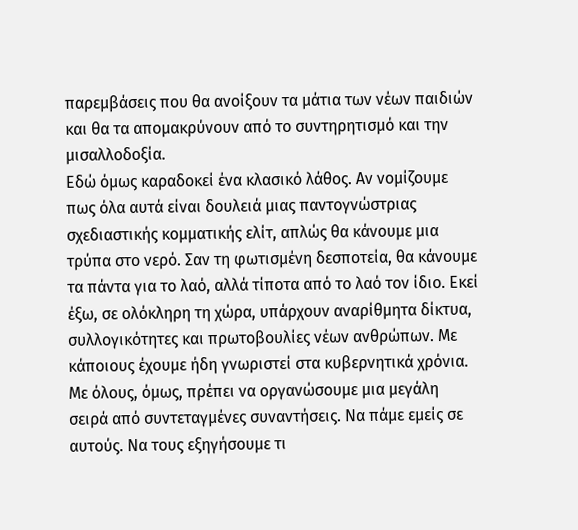παρεμβάσεις που θα ανοίξουν τα μάτια των νέων παιδιών και θα τα απομακρύνουν από το συντηρητισμό και την μισαλλοδοξία.
Εδώ όμως καραδοκεί ένα κλασικό λάθος. Αν νομίζουμε πως όλα αυτά είναι δουλειά μιας παντογνώστριας σχεδιαστικής κομματικής ελίτ, απλώς θα κάνουμε μια τρύπα στο νερό. Σαν τη φωτισμένη δεσποτεία, θα κάνουμε τα πάντα για το λαό, αλλά τίποτα από το λαό τον ίδιο. Εκεί έξω, σε ολόκληρη τη χώρα, υπάρχουν αναρίθμητα δίκτυα, συλλογικότητες και πρωτοβουλίες νέων ανθρώπων. Με κάποιους έχουμε ήδη γνωριστεί στα κυβερνητικά χρόνια. Με όλους, όμως, πρέπει να οργανώσουμε μια μεγάλη σειρά από συντεταγμένες συναντήσεις. Να πάμε εμείς σε αυτούς. Να τους εξηγήσουμε τι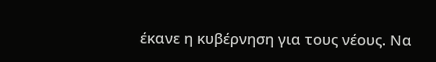έκανε η κυβέρνηση για τους νέους. Να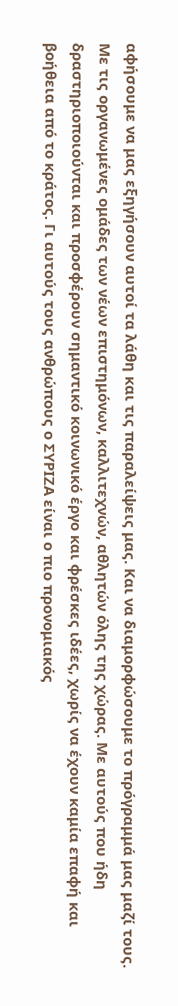αφήσουμε να μας εξηγήσουν αυτοί τα λάθη και τις παραλείψεις μας. Και να διαμορφώσουμε το πρόγραμμά μας μαζί τους. Με τις οργανωμένες ομάδες των νέων επιστημόνων, καλλιτεχνών, αθλητών όλης της χώρας. Με αυτούς που ήδη δραστηριοποιούνται και προσφέρουν σημαντικό κοινωνικό έργο και φρέσκες ιδέες, χωρίς να έχουν καμία επαφή και βοήθεια από το κράτος. Γι αυτούς τους ανθρώπους ο ΣΥΡΙΖΑ είναι ο πιο προνομιακός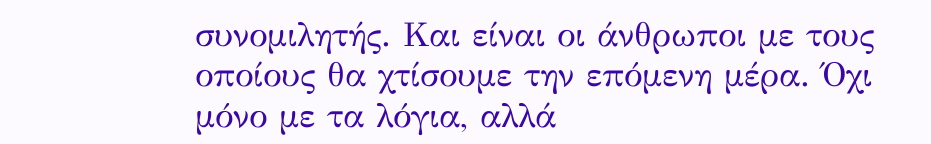συνομιλητής. Και είναι οι άνθρωποι με τους οποίους θα χτίσουμε την επόμενη μέρα. Όχι μόνο με τα λόγια, αλλά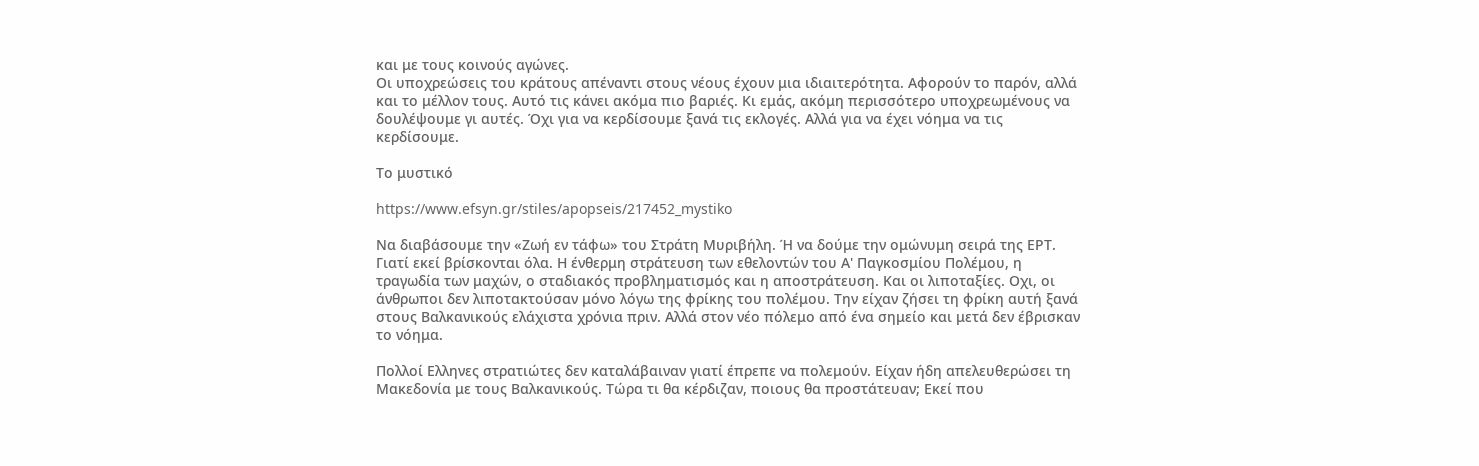και με τους κοινούς αγώνες.
Οι υποχρεώσεις του κράτους απέναντι στους νέους έχουν μια ιδιαιτερότητα. Αφορούν το παρόν, αλλά και το μέλλον τους. Αυτό τις κάνει ακόμα πιο βαριές. Κι εμάς, ακόμη περισσότερο υποχρεωμένους να δουλέψουμε γι αυτές. Όχι για να κερδίσουμε ξανά τις εκλογές. Αλλά για να έχει νόημα να τις κερδίσουμε.

Το μυστικό

https://www.efsyn.gr/stiles/apopseis/217452_mystiko

Να διαβάσουμε την «Ζωή εν τάφω» του Στράτη Μυριβήλη. Ή να δούμε την ομώνυμη σειρά της ΕΡΤ. Γιατί εκεί βρίσκονται όλα. Η ένθερμη στράτευση των εθελοντών του Α' Παγκοσμίου Πολέμου, η τραγωδία των μαχών, ο σταδιακός προβληματισμός και η αποστράτευση. Και οι λιποταξίες. Οχι, οι άνθρωποι δεν λιποτακτούσαν μόνο λόγω της φρίκης του πολέμου. Την είχαν ζήσει τη φρίκη αυτή ξανά στους Βαλκανικούς ελάχιστα χρόνια πριν. Αλλά στον νέο πόλεμο από ένα σημείο και μετά δεν έβρισκαν το νόημα.

Πολλοί Ελληνες στρατιώτες δεν καταλάβαιναν γιατί έπρεπε να πολεμούν. Είχαν ήδη απελευθερώσει τη Μακεδονία με τους Βαλκανικούς. Τώρα τι θα κέρδιζαν, ποιους θα προστάτευαν; Εκεί που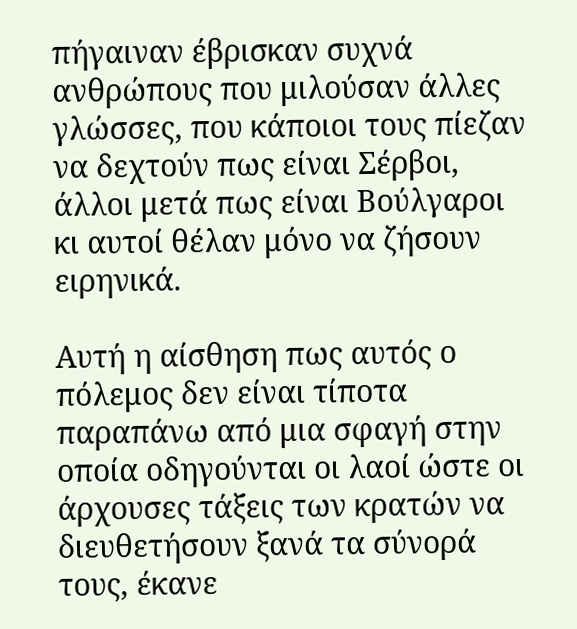πήγαιναν έβρισκαν συχνά ανθρώπους που μιλούσαν άλλες γλώσσες, που κάποιοι τους πίεζαν να δεχτούν πως είναι Σέρβοι, άλλοι μετά πως είναι Βούλγαροι κι αυτοί θέλαν μόνο να ζήσουν ειρηνικά.

Αυτή η αίσθηση πως αυτός ο πόλεμος δεν είναι τίποτα παραπάνω από μια σφαγή στην οποία οδηγούνται οι λαοί ώστε οι άρχουσες τάξεις των κρατών να διευθετήσουν ξανά τα σύνορά τους, έκανε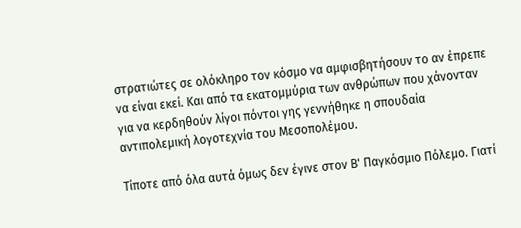στρατιώτες σε ολόκληρο τον κόσμο να αμφισβητήσουν το αν έπρεπε να είναι εκεί. Και από τα εκατομμύρια των ανθρώπων που χάνονταν για να κερδηθούν λίγοι πόντοι γης γεννήθηκε η σπουδαία αντιπολεμική λογοτεχνία του Μεσοπολέμου.

Τίποτε από όλα αυτά όμως δεν έγινε στον Β' Παγκόσμιο Πόλεμο. Γιατί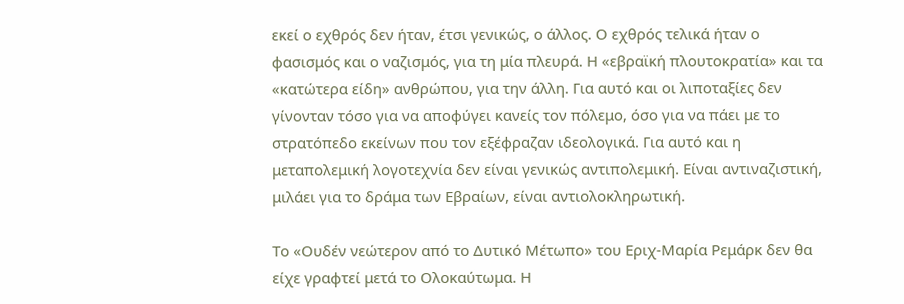εκεί ο εχθρός δεν ήταν, έτσι γενικώς, ο άλλος. Ο εχθρός τελικά ήταν ο φασισμός και ο ναζισμός, για τη μία πλευρά. Η «εβραϊκή πλουτοκρατία» και τα «κατώτερα είδη» ανθρώπου, για την άλλη. Για αυτό και οι λιποταξίες δεν γίνονταν τόσο για να αποφύγει κανείς τον πόλεμο, όσο για να πάει με το στρατόπεδο εκείνων που τον εξέφραζαν ιδεολογικά. Για αυτό και η μεταπολεμική λογοτεχνία δεν είναι γενικώς αντιπολεμική. Είναι αντιναζιστική, μιλάει για το δράμα των Εβραίων, είναι αντιολοκληρωτική.

Το «Ουδέν νεώτερον από το Δυτικό Μέτωπο» του Εριχ-Μαρία Ρεμάρκ δεν θα είχε γραφτεί μετά το Ολοκαύτωμα. Η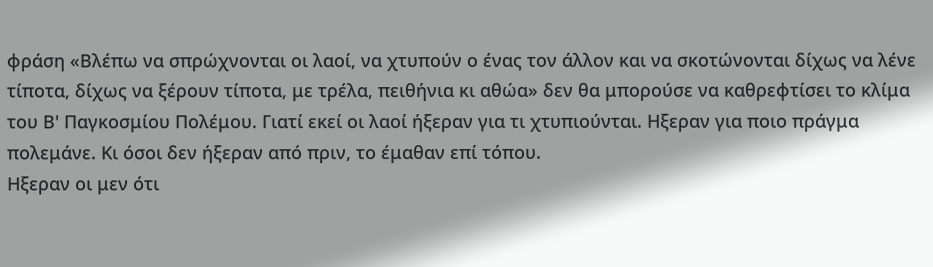φράση «Βλέπω να σπρώχνονται οι λαοί, να χτυπούν ο ένας τον άλλον και να σκοτώνονται δίχως να λένε τίποτα, δίχως να ξέρουν τίποτα, με τρέλα, πειθήνια κι αθώα» δεν θα μπορούσε να καθρεφτίσει το κλίμα του Β' Παγκοσμίου Πολέμου. Γιατί εκεί οι λαοί ήξεραν για τι χτυπιούνται. Ηξεραν για ποιο πράγμα πολεμάνε. Κι όσοι δεν ήξεραν από πριν, το έμαθαν επί τόπου.
Ηξεραν οι μεν ότι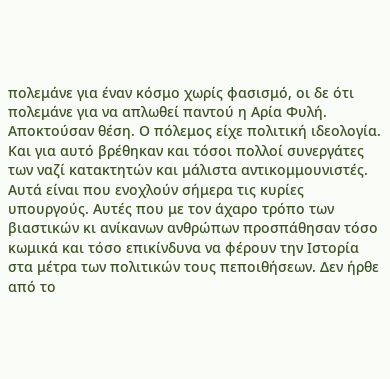πολεμάνε για έναν κόσμο χωρίς φασισμό, οι δε ότι πολεμάνε για να απλωθεί παντού η Αρία Φυλή. Αποκτούσαν θέση. Ο πόλεμος είχε πολιτική ιδεολογία. Και για αυτό βρέθηκαν και τόσοι πολλοί συνεργάτες των ναζί κατακτητών και μάλιστα αντικομμουνιστές.
Αυτά είναι που ενοχλούν σήμερα τις κυρίες υπουργούς. Αυτές που με τον άχαρο τρόπο των βιαστικών κι ανίκανων ανθρώπων προσπάθησαν τόσο κωμικά και τόσο επικίνδυνα να φέρουν την Ιστορία στα μέτρα των πολιτικών τους πεποιθήσεων. Δεν ήρθε από το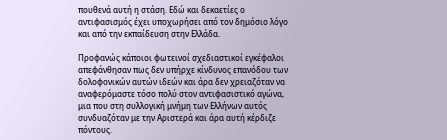πουθενά αυτή η στάση. Εδώ και δεκαετίες ο αντιφασισμός έχει υποχωρήσει από τον δημόσιο λόγο και από την εκπαίδευση στην Ελλάδα.

Προφανώς κάποιοι φωτεινοί σχεδιαστικοί εγκέφαλοι απεφάνθησαν πως δεν υπήρχε κίνδυνος επανόδου των δολοφονικών αυτών ιδεών και άρα δεν χρειαζόταν να αναφερόμαστε τόσο πολύ στον αντιφασιστικό αγώνα, μια που στη συλλογική μνήμη των Ελλήνων αυτός συνδυαζόταν με την Αριστερά και άρα αυτή κέρδιζε πόντους.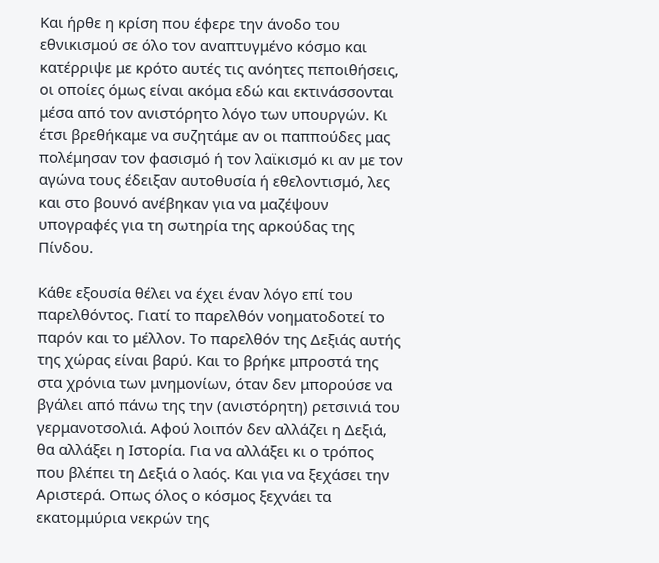Και ήρθε η κρίση που έφερε την άνοδο του εθνικισμού σε όλο τον αναπτυγμένο κόσμο και κατέρριψε με κρότο αυτές τις ανόητες πεποιθήσεις, οι οποίες όμως είναι ακόμα εδώ και εκτινάσσονται μέσα από τον ανιστόρητο λόγο των υπουργών. Κι έτσι βρεθήκαμε να συζητάμε αν οι παππούδες μας πολέμησαν τον φασισμό ή τον λαϊκισμό κι αν με τον αγώνα τους έδειξαν αυτοθυσία ή εθελοντισμό, λες και στο βουνό ανέβηκαν για να μαζέψουν υπογραφές για τη σωτηρία της αρκούδας της Πίνδου.

Κάθε εξουσία θέλει να έχει έναν λόγο επί του παρελθόντος. Γιατί το παρελθόν νοηματοδοτεί το παρόν και το μέλλον. Το παρελθόν της Δεξιάς αυτής της χώρας είναι βαρύ. Και το βρήκε μπροστά της στα χρόνια των μνημονίων, όταν δεν μπορούσε να βγάλει από πάνω της την (ανιστόρητη) ρετσινιά του γερμανοτσολιά. Αφού λοιπόν δεν αλλάζει η Δεξιά, θα αλλάξει η Ιστορία. Για να αλλάξει κι ο τρόπος που βλέπει τη Δεξιά ο λαός. Και για να ξεχάσει την Αριστερά. Οπως όλος ο κόσμος ξεχνάει τα εκατομμύρια νεκρών της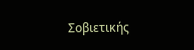Σοβιετικής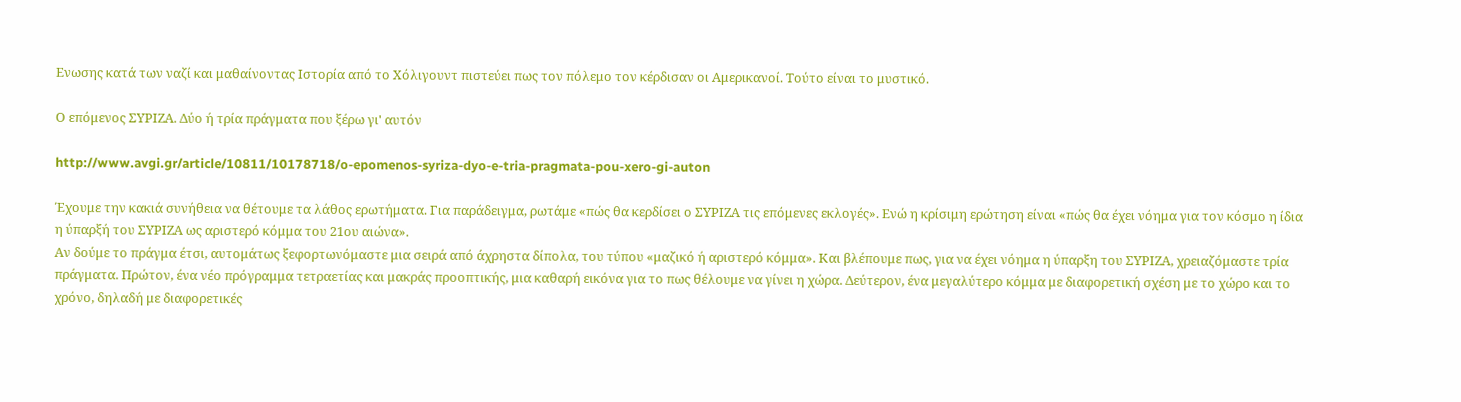Ενωσης κατά των ναζί και μαθαίνοντας Ιστορία από το Χόλιγουντ πιστεύει πως τον πόλεμο τον κέρδισαν οι Αμερικανοί. Τούτο είναι το μυστικό.

Ο επόμενος ΣΥΡΙΖΑ. Δύο ή τρία πράγματα που ξέρω γι' αυτόν

http://www.avgi.gr/article/10811/10178718/o-epomenos-syriza-dyo-e-tria-pragmata-pou-xero-gi-auton

Έχουμε την κακιά συνήθεια να θέτουμε τα λάθος ερωτήματα. Για παράδειγμα, ρωτάμε «πώς θα κερδίσει ο ΣΥΡΙΖΑ τις επόμενες εκλογές». Ενώ η κρίσιμη ερώτηση είναι «πώς θα έχει νόημα για τον κόσμο η ίδια η ύπαρξή του ΣΥΡΙΖΑ ως αριστερό κόμμα του 21ου αιώνα».
Αν δούμε το πράγμα έτσι, αυτομάτως ξεφορτωνόμαστε μια σειρά από άχρηστα δίπολα, του τύπου «μαζικό ή αριστερό κόμμα». Και βλέπουμε πως, για να έχει νόημα η ύπαρξη του ΣΥΡΙΖΑ, χρειαζόμαστε τρία πράγματα. Πρώτον, ένα νέο πρόγραμμα τετραετίας και μακράς προοπτικής, μια καθαρή εικόνα για το πως θέλουμε να γίνει η χώρα. Δεύτερον, ένα μεγαλύτερο κόμμα με διαφορετική σχέση με το χώρο και το χρόνο, δηλαδή με διαφορετικές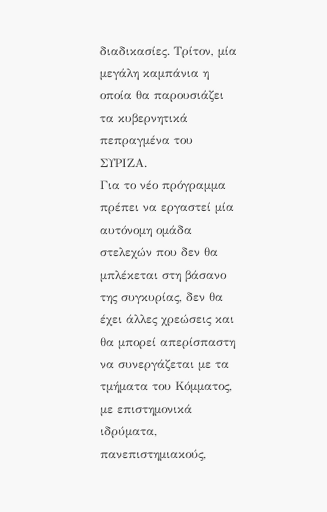διαδικασίες. Τρίτον, μία μεγάλη καμπάνια η οποία θα παρουσιάζει τα κυβερνητικά πεπραγμένα του ΣΥΡΙΖΑ.
Για το νέο πρόγραμμα πρέπει να εργαστεί μία αυτόνομη ομάδα στελεχών που δεν θα μπλέκεται στη βάσανο της συγκυρίας, δεν θα έχει άλλες χρεώσεις και θα μπορεί απερίσπαστη να συνεργάζεται με τα τμήματα του Κόμματος, με επιστημονικά ιδρύματα, πανεπιστημιακούς,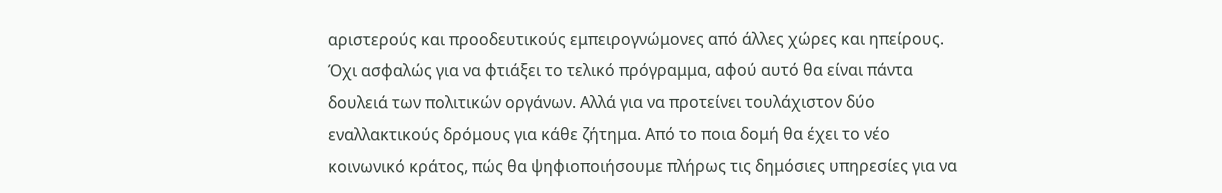αριστερούς και προοδευτικούς εμπειρογνώμονες από άλλες χώρες και ηπείρους. Όχι ασφαλώς για να φτιάξει το τελικό πρόγραμμα, αφού αυτό θα είναι πάντα δουλειά των πολιτικών οργάνων. Αλλά για να προτείνει τουλάχιστον δύο εναλλακτικούς δρόμους για κάθε ζήτημα. Από το ποια δομή θα έχει το νέο κοινωνικό κράτος, πώς θα ψηφιοποιήσουμε πλήρως τις δημόσιες υπηρεσίες για να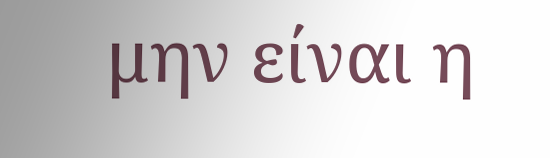μην είναι η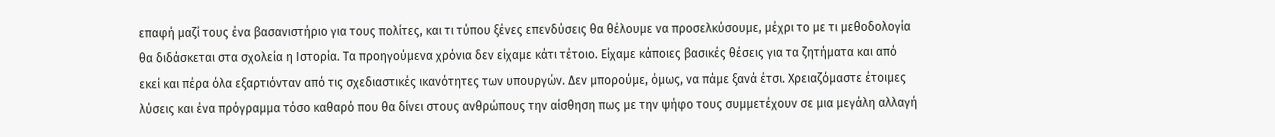επαφή μαζί τους ένα βασανιστήριο για τους πολίτες, και τι τύπου ξένες επενδύσεις θα θέλουμε να προσελκύσουμε, μέχρι το με τι μεθοδολογία θα διδάσκεται στα σχολεία η Ιστορία. Τα προηγούμενα χρόνια δεν είχαμε κάτι τέτοιο. Είχαμε κάποιες βασικές θέσεις για τα ζητήματα και από εκεί και πέρα όλα εξαρτιόνταν από τις σχεδιαστικές ικανότητες των υπουργών. Δεν μπορούμε, όμως, να πάμε ξανά έτσι. Χρειαζόμαστε έτοιμες λύσεις και ένα πρόγραμμα τόσο καθαρό που θα δίνει στους ανθρώπους την αίσθηση πως με την ψήφο τους συμμετέχουν σε μια μεγάλη αλλαγή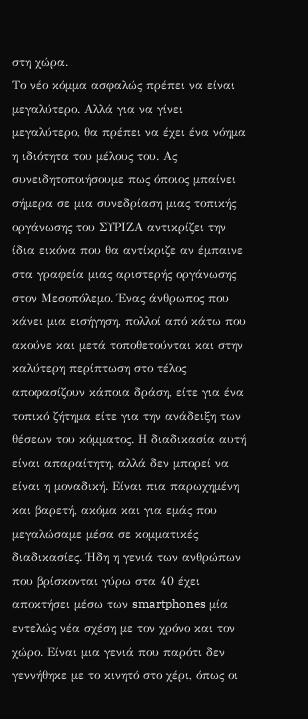στη χώρα.
Το νέο κόμμα ασφαλώς πρέπει να είναι μεγαλύτερο. Αλλά για να γίνει μεγαλύτερο, θα πρέπει να έχει ένα νόημα η ιδιότητα του μέλους του. Ας συνειδητοποιήσουμε πως όποιος μπαίνει σήμερα σε μια συνεδρίαση μιας τοπικής οργάνωσης του ΣΥΡΙΖΑ αντικρίζει την ίδια εικόνα που θα αντίκριζε αν έμπαινε στα γραφεία μιας αριστερής οργάνωσης στον Μεσοπόλεμο. Ένας άνθρωπος που κάνει μια εισήγηση, πολλοί από κάτω που ακούνε και μετά τοποθετούνται και στην καλύτερη περίπτωση στο τέλος αποφασίζουν κάποια δράση, είτε για ένα τοπικό ζήτημα είτε για την ανάδειξη των θέσεων του κόμματος. Η διαδικασία αυτή είναι απαραίτητη, αλλά δεν μπορεί να είναι η μοναδική. Είναι πια παρωχημένη και βαρετή, ακόμα και για εμάς που μεγαλώσαμε μέσα σε κομματικές διαδικασίες. Ήδη η γενιά των ανθρώπων που βρίσκονται γύρω στα 40 έχει αποκτήσει μέσω των smartphones μία εντελώς νέα σχέση με τον χρόνο και τον χώρο. Είναι μια γενιά που παρότι δεν γεννήθηκε με το κινητό στο χέρι, όπως οι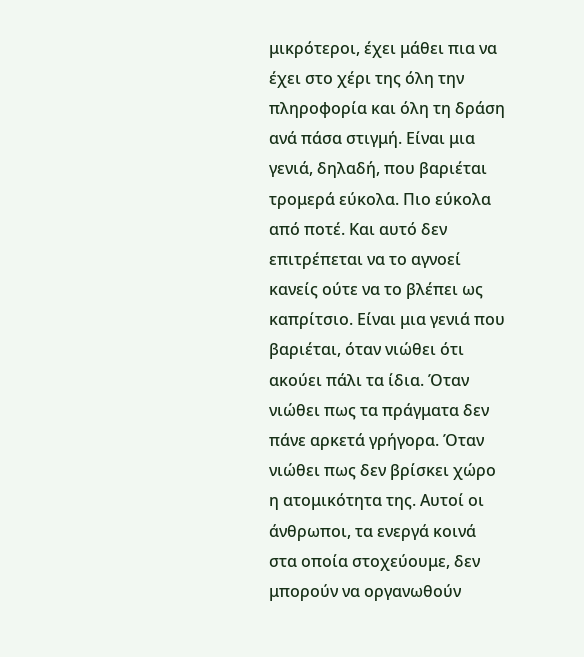μικρότεροι, έχει μάθει πια να έχει στο χέρι της όλη την πληροφορία και όλη τη δράση ανά πάσα στιγμή. Είναι μια γενιά, δηλαδή, που βαριέται τρομερά εύκολα. Πιο εύκολα από ποτέ. Και αυτό δεν επιτρέπεται να το αγνοεί κανείς ούτε να το βλέπει ως καπρίτσιο. Είναι μια γενιά που βαριέται, όταν νιώθει ότι ακούει πάλι τα ίδια. Όταν νιώθει πως τα πράγματα δεν πάνε αρκετά γρήγορα. Όταν νιώθει πως δεν βρίσκει χώρο η ατομικότητα της. Αυτοί οι άνθρωποι, τα ενεργά κοινά στα οποία στοχεύουμε, δεν μπορούν να οργανωθούν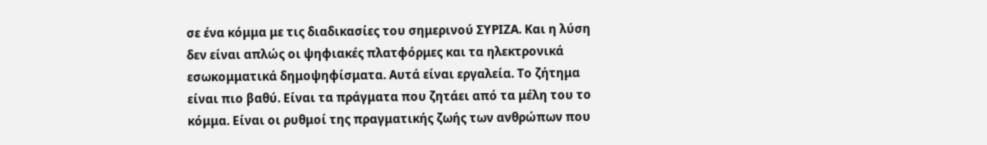σε ένα κόμμα με τις διαδικασίες του σημερινού ΣΥΡΙΖΑ. Και η λύση δεν είναι απλώς οι ψηφιακές πλατφόρμες και τα ηλεκτρονικά εσωκομματικά δημοψηφίσματα. Αυτά είναι εργαλεία. Το ζήτημα είναι πιο βαθύ. Είναι τα πράγματα που ζητάει από τα μέλη του το κόμμα. Είναι οι ρυθμοί της πραγματικής ζωής των ανθρώπων που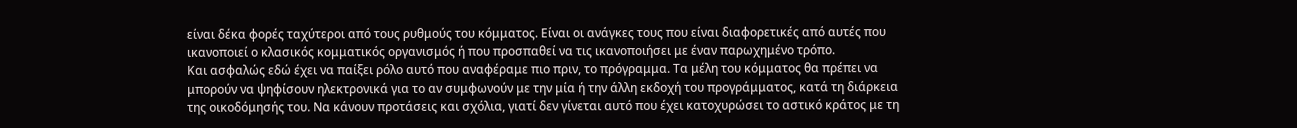είναι δέκα φορές ταχύτεροι από τους ρυθμούς του κόμματος. Είναι οι ανάγκες τους που είναι διαφορετικές από αυτές που ικανοποιεί ο κλασικός κομματικός οργανισμός ή που προσπαθεί να τις ικανοποιήσει με έναν παρωχημένο τρόπο.
Και ασφαλώς εδώ έχει να παίξει ρόλο αυτό που αναφέραμε πιο πριν, το πρόγραμμα. Τα μέλη του κόμματος θα πρέπει να μπορούν να ψηφίσουν ηλεκτρονικά για το αν συμφωνούν με την μία ή την άλλη εκδοχή του προγράμματος, κατά τη διάρκεια της οικοδόμησής του. Να κάνουν προτάσεις και σχόλια, γιατί δεν γίνεται αυτό που έχει κατοχυρώσει το αστικό κράτος με τη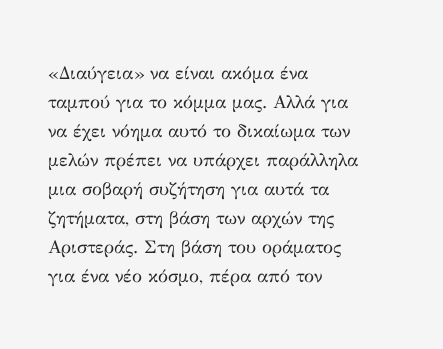«Διαύγεια» να είναι ακόμα ένα ταμπού για το κόμμα μας. Αλλά για να έχει νόημα αυτό το δικαίωμα των μελών πρέπει να υπάρχει παράλληλα μια σοβαρή συζήτηση για αυτά τα ζητήματα, στη βάση των αρχών της Αριστεράς. Στη βάση του οράματος για ένα νέο κόσμο, πέρα από τον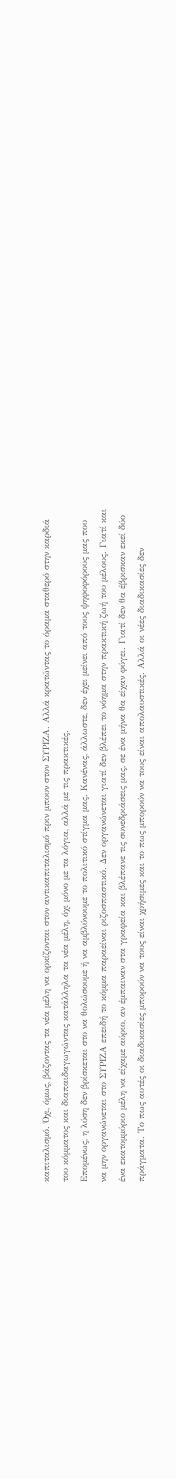καπιταλισμό. Όχι, όμως, βάζοντας τα νέα μέλη να ορκίζονται στον αντικαπιταλισμό πριν μπουν στον ΣΥΡΙΖΑ. Αλλά κρατώντας το όραμα σταθερό στην καρδιά του κόμματος και διαπαιδαγωγώντας κατάλληλα τα νέα μέλη, όχι μόνο με τα λόγια, αλλά με τις πρακτικές.
Επομένως, η λύση δεν βρίσκεται στο να θολώσουμε ή να αμβλύνουμε το πολιτικό στίγμα μας. Κανένας, άλλωστε, δεν έχει μείνει από τους ψηφοφόρους μας που να μην οργανώνεται στο ΣΥΡΙΖΑ επειδή το κόμμα παραείναι ριζοσπαστικό. Δεν οργανώνεται γιατί δεν βλέπει το νόημα στην πρακτική ζωή του μέλους. Γιατί και ένα εκατομμύριο μέλη να είχαμε αύριο, αν έμπαιναν στα γραφεία και βλέπανε τις συνεδριάσεις μας, σε ένα μήνα θα είχαν φύγει. Γιατί δεν θα έβρισκαν εκεί δύο πράγματα. Το πως αυτές οι διαδικασίες μπορούν να τους είναι χρήσιμες και το πως μπορούν να τους είναι απολαυστικές. Αλλά οι νέες διαδικασίες δεν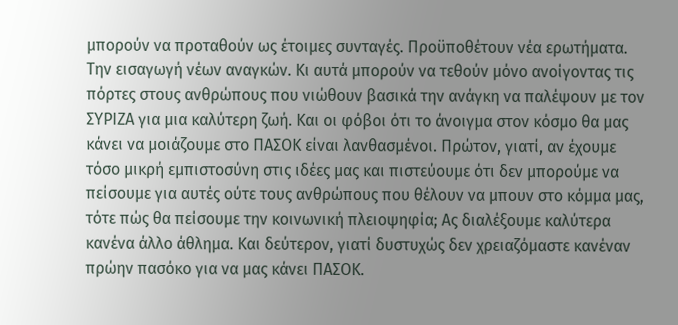μπορούν να προταθούν ως έτοιμες συνταγές. Προϋποθέτουν νέα ερωτήματα. Την εισαγωγή νέων αναγκών. Κι αυτά μπορούν να τεθούν μόνο ανοίγοντας τις πόρτες στους ανθρώπους που νιώθουν βασικά την ανάγκη να παλέψουν με τον ΣΥΡΙΖΑ για μια καλύτερη ζωή. Και οι φόβοι ότι το άνοιγμα στον κόσμο θα μας κάνει να μοιάζουμε στο ΠΑΣΟΚ είναι λανθασμένοι. Πρώτον, γιατί, αν έχουμε τόσο μικρή εμπιστοσύνη στις ιδέες μας και πιστεύουμε ότι δεν μπορούμε να πείσουμε για αυτές ούτε τους ανθρώπους που θέλουν να μπουν στο κόμμα μας, τότε πώς θα πείσουμε την κοινωνική πλειοψηφία; Ας διαλέξουμε καλύτερα κανένα άλλο άθλημα. Και δεύτερον, γιατί δυστυχώς δεν χρειαζόμαστε κανέναν πρώην πασόκο για να μας κάνει ΠΑΣΟΚ.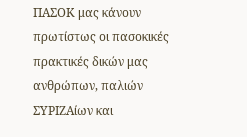ΠΑΣΟΚ μας κάνουν πρωτίστως οι πασοκικές πρακτικές δικών μας ανθρώπων, παλιών ΣΥΡΙΖΑίων και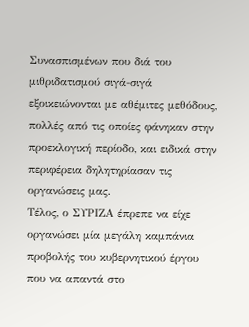Συνασπισμένων που διά του μιθριδατισμού σιγά-σιγά εξοικειώνονται με αθέμιτες μεθόδους, πολλές από τις οποίες φάνηκαν στην προεκλογική περίοδο, και ειδικά στην περιφέρεια δηλητηρίασαν τις οργανώσεις μας.
Τέλος, ο ΣΥΡΙΖΑ έπρεπε να είχε οργανώσει μία μεγάλη καμπάνια προβολής του κυβερνητικού έργου που να απαντά στο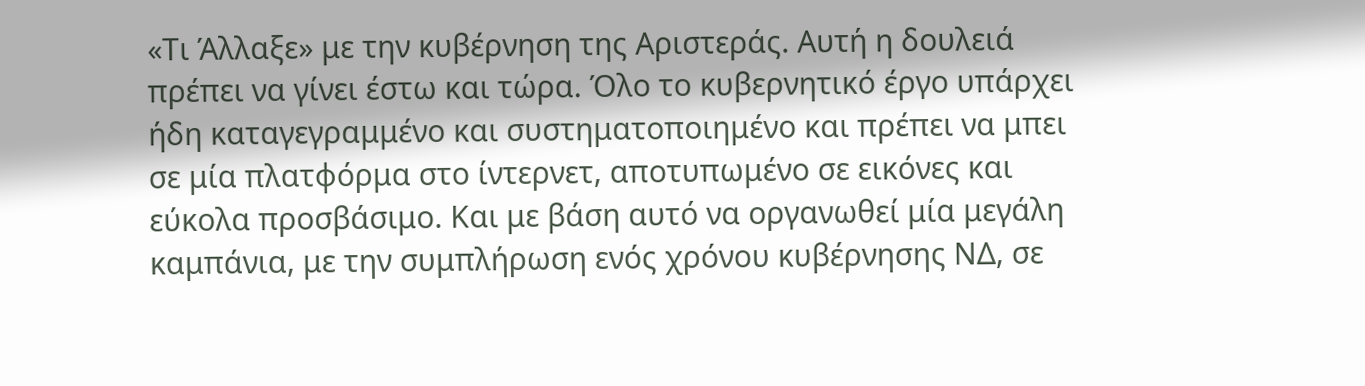«Τι Άλλαξε» με την κυβέρνηση της Αριστεράς. Αυτή η δουλειά πρέπει να γίνει έστω και τώρα. Όλο το κυβερνητικό έργο υπάρχει ήδη καταγεγραμμένο και συστηματοποιημένο και πρέπει να μπει σε μία πλατφόρμα στο ίντερνετ, αποτυπωμένο σε εικόνες και εύκολα προσβάσιμο. Και με βάση αυτό να οργανωθεί μία μεγάλη καμπάνια, με την συμπλήρωση ενός χρόνου κυβέρνησης ΝΔ, σε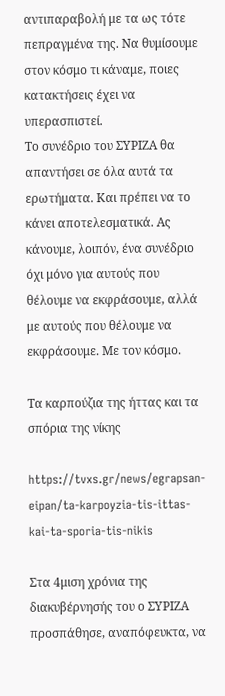αντιπαραβολή με τα ως τότε πεπραγμένα της. Να θυμίσουμε στον κόσμο τι κάναμε, ποιες κατακτήσεις έχει να υπερασπιστεί.
Το συνέδριο του ΣΥΡΙΖΑ θα απαντήσει σε όλα αυτά τα ερωτήματα. Και πρέπει να το κάνει αποτελεσματικά. Ας κάνουμε, λοιπόν, ένα συνέδριο όχι μόνο για αυτούς που θέλουμε να εκφράσουμε, αλλά με αυτούς που θέλουμε να εκφράσουμε. Με τον κόσμο.

Τα καρπούζια της ήττας και τα σπόρια της νίκης

https://tvxs.gr/news/egrapsan-eipan/ta-karpoyzia-tis-ittas-kai-ta-sporia-tis-nikis

Στα 4μιση χρόνια της διακυβέρνησής του ο ΣΥΡΙΖΑ προσπάθησε, αναπόφευκτα, να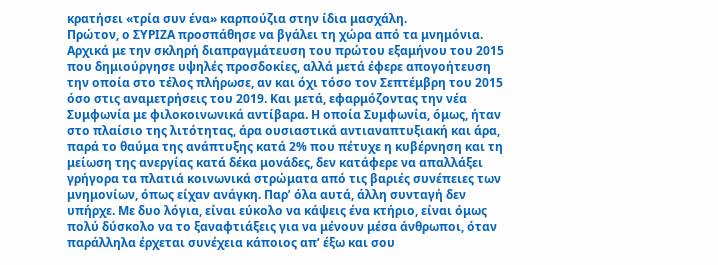κρατήσει «τρία συν ένα» καρπούζια στην ίδια μασχάλη.
Πρώτον, ο ΣΥΡΙΖΑ προσπάθησε να βγάλει τη χώρα από τα μνημόνια. Αρχικά με την σκληρή διαπραγμάτευση του πρώτου εξαμήνου του 2015 που δημιούργησε υψηλές προσδοκίες, αλλά μετά έφερε απογοήτευση την οποία στο τέλος πλήρωσε, αν και όχι τόσο τον Σεπτέμβρη του 2015 όσο στις αναμετρήσεις του 2019. Και μετά, εφαρμόζοντας την νέα Συμφωνία με φιλοκοινωνικά αντίβαρα. Η οποία Συμφωνία, όμως, ήταν στο πλαίσιο της λιτότητας, άρα ουσιαστικά αντιαναπτυξιακή και άρα, παρά το θαύμα της ανάπτυξης κατά 2% που πέτυχε η κυβέρνηση και τη μείωση της ανεργίας κατά δέκα μονάδες, δεν κατάφερε να απαλλάξει γρήγορα τα πλατιά κοινωνικά στρώματα από τις βαριές συνέπειες των μνημονίων, όπως είχαν ανάγκη. Παρ’ όλα αυτά, άλλη συνταγή δεν υπήρχε. Με δυο λόγια, είναι εύκολο να κάψεις ένα κτήριο, είναι όμως πολύ δύσκολο να το ξαναφτιάξεις για να μένουν μέσα άνθρωποι, όταν παράλληλα έρχεται συνέχεια κάποιος απ’ έξω και σου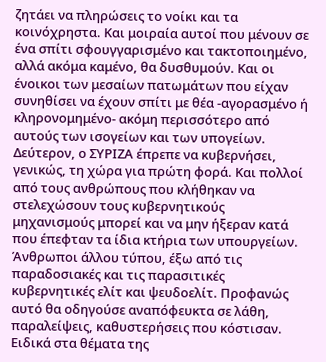ζητάει να πληρώσεις το νοίκι και τα κοινόχρηστα. Και μοιραία αυτοί που μένουν σε ένα σπίτι σφουγγαρισμένο και τακτοποιημένο, αλλά ακόμα καμένο, θα δυσθυμούν. Και οι ένοικοι των μεσαίων πατωμάτων που είχαν συνηθίσει να έχουν σπίτι με θέα -αγορασμένο ή κληρονομημένο- ακόμη περισσότερο από αυτούς των ισογείων και των υπογείων.
Δεύτερον, ο ΣΥΡΙΖΑ έπρεπε να κυβερνήσει, γενικώς, τη χώρα για πρώτη φορά. Και πολλοί από τους ανθρώπους που κλήθηκαν να στελεχώσουν τους κυβερνητικούς μηχανισμούς μπορεί και να μην ήξεραν κατά που έπεφταν τα ίδια κτήρια των υπουργείων. Άνθρωποι άλλου τύπου, έξω από τις παραδοσιακές και τις παρασιτικές κυβερνητικές ελίτ και ψευδοελίτ. Προφανώς αυτό θα οδηγούσε αναπόφευκτα σε λάθη, παραλείψεις, καθυστερήσεις που κόστισαν. Ειδικά στα θέματα της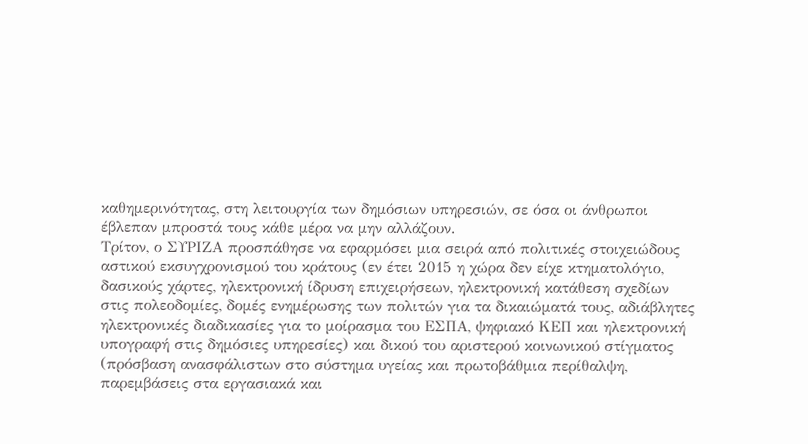καθημερινότητας, στη λειτουργία των δημόσιων υπηρεσιών, σε όσα οι άνθρωποι έβλεπαν μπροστά τους κάθε μέρα να μην αλλάζουν.
Τρίτον, ο ΣΥΡΙΖΑ προσπάθησε να εφαρμόσει μια σειρά από πολιτικές στοιχειώδους αστικού εκσυγχρονισμού του κράτους (εν έτει 2015 η χώρα δεν είχε κτηματολόγιο, δασικούς χάρτες, ηλεκτρονική ίδρυση επιχειρήσεων, ηλεκτρονική κατάθεση σχεδίων στις πολεοδομίες, δομές ενημέρωσης των πολιτών για τα δικαιώματά τους, αδιάβλητες ηλεκτρονικές διαδικασίες για το μοίρασμα του ΕΣΠΑ, ψηφιακό ΚΕΠ και ηλεκτρονική υπογραφή στις δημόσιες υπηρεσίες) και δικού του αριστερού κοινωνικού στίγματος (πρόσβαση ανασφάλιστων στο σύστημα υγείας και πρωτοβάθμια περίθαλψη, παρεμβάσεις στα εργασιακά και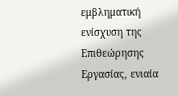εμβληματική ενίσχυση της Επιθεώρησης Εργασίας, ενιαία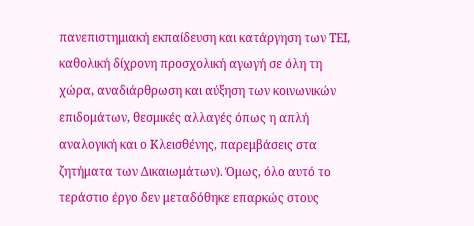πανεπιστημιακή εκπαίδευση και κατάργηση των ΤΕΙ, καθολική δίχρονη προσχολική αγωγή σε όλη τη χώρα, αναδιάρθρωση και αύξηση των κοινωνικών επιδομάτων, θεσμικές αλλαγές όπως η απλή αναλογική και ο Κλεισθένης, παρεμβάσεις στα ζητήματα των Δικαιωμάτων). Όμως, όλο αυτό το τεράστιο έργο δεν μεταδόθηκε επαρκώς στους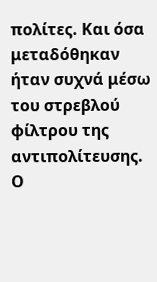πολίτες. Και όσα μεταδόθηκαν ήταν συχνά μέσω του στρεβλού φίλτρου της αντιπολίτευσης. Ο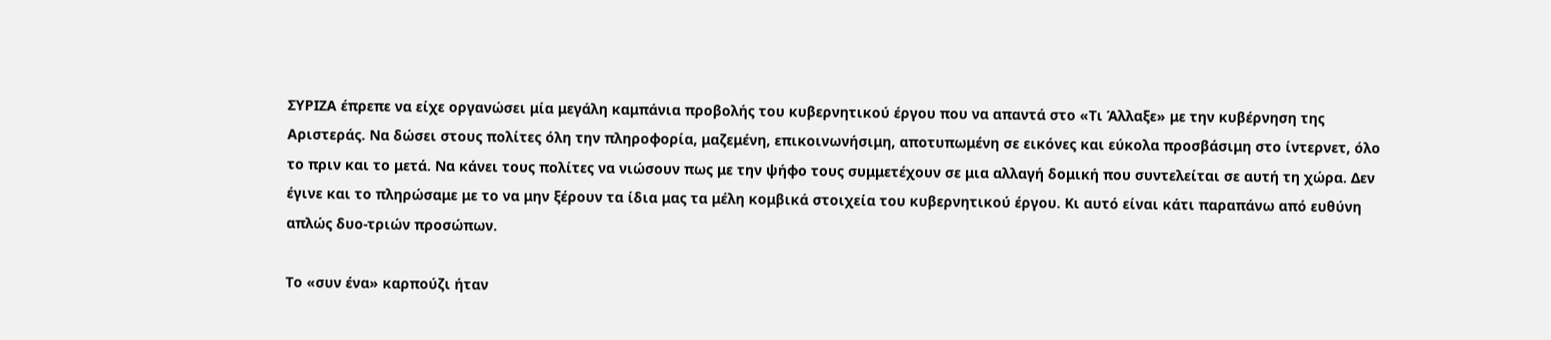ΣΥΡΙΖΑ έπρεπε να είχε οργανώσει μία μεγάλη καμπάνια προβολής του κυβερνητικού έργου που να απαντά στο «Τι Άλλαξε» με την κυβέρνηση της Αριστεράς. Να δώσει στους πολίτες όλη την πληροφορία, μαζεμένη, επικοινωνήσιμη, αποτυπωμένη σε εικόνες και εύκολα προσβάσιμη στο ίντερνετ, όλο το πριν και το μετά. Να κάνει τους πολίτες να νιώσουν πως με την ψήφο τους συμμετέχουν σε μια αλλαγή δομική που συντελείται σε αυτή τη χώρα. Δεν έγινε και το πληρώσαμε με το να μην ξέρουν τα ίδια μας τα μέλη κομβικά στοιχεία του κυβερνητικού έργου. Κι αυτό είναι κάτι παραπάνω από ευθύνη απλώς δυο-τριών προσώπων.

Το «συν ένα» καρπούζι ήταν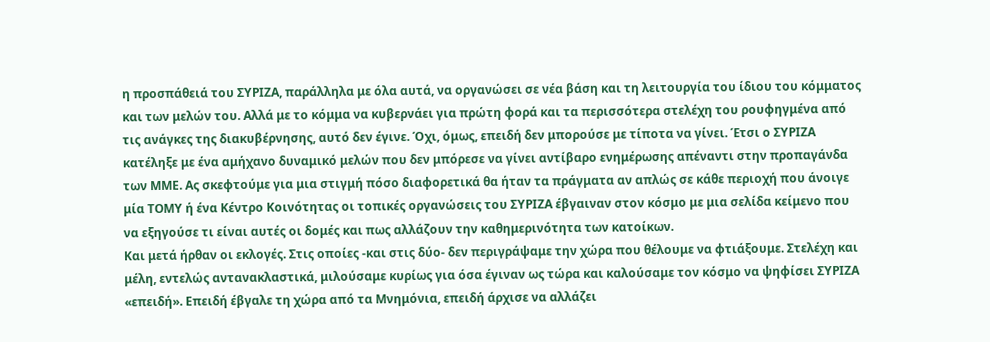η προσπάθειά του ΣΥΡΙΖΑ, παράλληλα με όλα αυτά, να οργανώσει σε νέα βάση και τη λειτουργία του ίδιου του κόμματος και των μελών του. Αλλά με το κόμμα να κυβερνάει για πρώτη φορά και τα περισσότερα στελέχη του ρουφηγμένα από τις ανάγκες της διακυβέρνησης, αυτό δεν έγινε. Όχι, όμως, επειδή δεν μπορούσε με τίποτα να γίνει. Έτσι ο ΣΥΡΙΖΑ κατέληξε με ένα αμήχανο δυναμικό μελών που δεν μπόρεσε να γίνει αντίβαρο ενημέρωσης απέναντι στην προπαγάνδα των ΜΜΕ. Ας σκεφτούμε για μια στιγμή πόσο διαφορετικά θα ήταν τα πράγματα αν απλώς σε κάθε περιοχή που άνοιγε μία ΤΟΜΥ ή ένα Κέντρο Κοινότητας οι τοπικές οργανώσεις του ΣΥΡΙΖΑ έβγαιναν στον κόσμο με μια σελίδα κείμενο που να εξηγούσε τι είναι αυτές οι δομές και πως αλλάζουν την καθημερινότητα των κατοίκων.
Και μετά ήρθαν οι εκλογές. Στις οποίες -και στις δύο- δεν περιγράψαμε την χώρα που θέλουμε να φτιάξουμε. Στελέχη και μέλη, εντελώς αντανακλαστικά, μιλούσαμε κυρίως για όσα έγιναν ως τώρα και καλούσαμε τον κόσμο να ψηφίσει ΣΥΡΙΖΑ «επειδή». Επειδή έβγαλε τη χώρα από τα Μνημόνια, επειδή άρχισε να αλλάζει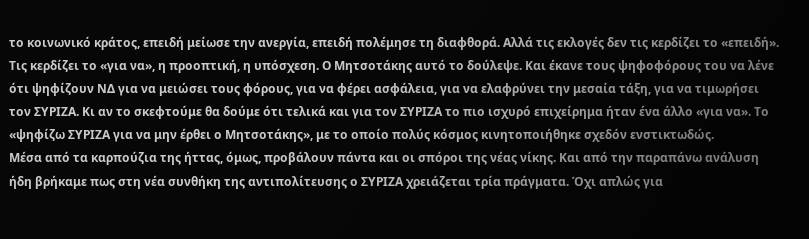το κοινωνικό κράτος, επειδή μείωσε την ανεργία, επειδή πολέμησε τη διαφθορά. Αλλά τις εκλογές δεν τις κερδίζει το «επειδή». Τις κερδίζει το «για να», η προοπτική, η υπόσχεση. Ο Μητσοτάκης αυτό το δούλεψε. Και έκανε τους ψηφοφόρους του να λένε ότι ψηφίζουν ΝΔ για να μειώσει τους φόρους, για να φέρει ασφάλεια, για να ελαφρύνει την μεσαία τάξη, για να τιμωρήσει τον ΣΥΡΙΖΑ. Κι αν το σκεφτούμε θα δούμε ότι τελικά και για τον ΣΥΡΙΖΑ το πιο ισχυρό επιχείρημα ήταν ένα άλλο «για να». Το «ψηφίζω ΣΥΡΙΖΑ για να μην έρθει ο Μητσοτάκης», με το οποίο πολύς κόσμος κινητοποιήθηκε σχεδόν ενστικτωδώς.
Μέσα από τα καρπούζια της ήττας, όμως, προβάλουν πάντα και οι σπόροι της νέας νίκης. Και από την παραπάνω ανάλυση ήδη βρήκαμε πως στη νέα συνθήκη της αντιπολίτευσης ο ΣΥΡΙΖΑ χρειάζεται τρία πράγματα. Όχι απλώς για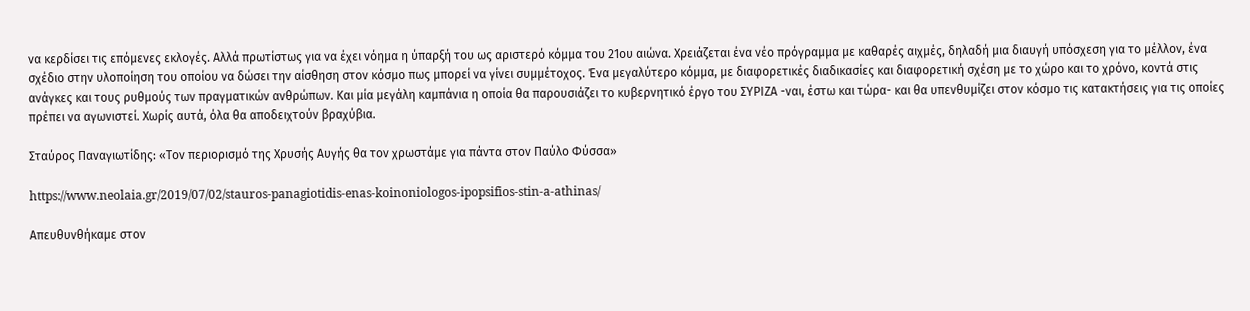να κερδίσει τις επόμενες εκλογές. Αλλά πρωτίστως για να έχει νόημα η ύπαρξή του ως αριστερό κόμμα του 21ου αιώνα. Χρειάζεται ένα νέο πρόγραμμα με καθαρές αιχμές, δηλαδή μια διαυγή υπόσχεση για το μέλλον, ένα σχέδιο στην υλοποίηση του οποίου να δώσει την αίσθηση στον κόσμο πως μπορεί να γίνει συμμέτοχος. Ένα μεγαλύτερο κόμμα, με διαφορετικές διαδικασίες και διαφορετική σχέση με το χώρο και το χρόνο, κοντά στις ανάγκες και τους ρυθμούς των πραγματικών ανθρώπων. Και μία μεγάλη καμπάνια η οποία θα παρουσιάζει το κυβερνητικό έργο του ΣΥΡΙΖΑ -ναι, έστω και τώρα- και θα υπενθυμίζει στον κόσμο τις κατακτήσεις για τις οποίες πρέπει να αγωνιστεί. Χωρίς αυτά, όλα θα αποδειχτούν βραχύβια.

Σταύρος Παναγιωτίδης: «Τον περιορισμό της Χρυσής Αυγής θα τον χρωστάμε για πάντα στον Παύλο Φύσσα»

https://www.neolaia.gr/2019/07/02/stauros-panagiotidis-enas-koinoniologos-ipopsifios-stin-a-athinas/

Απευθυνθήκαμε στον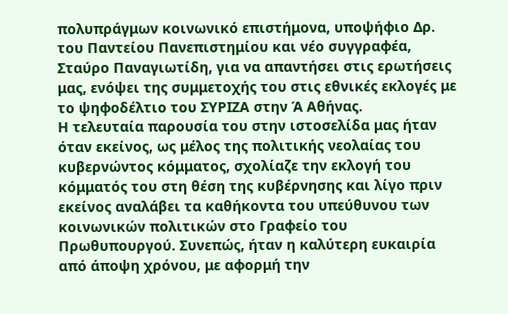πολυπράγμων κοινωνικό επιστήμονα, υποψήφιο Δρ. του Παντείου Πανεπιστημίου και νέο συγγραφέα, Σταύρο Παναγιωτίδη, για να απαντήσει στις ερωτήσεις μας, ενόψει της συμμετοχής του στις εθνικές εκλογές με το ψηφοδέλτιο του ΣΥΡΙΖΑ στην Ά Αθήνας.
Η τελευταία παρουσία του στην ιστοσελίδα μας ήταν όταν εκείνος, ως μέλος της πολιτικής νεολαίας του κυβερνώντος κόμματος, σχολίαζε την εκλογή του κόμματός του στη θέση της κυβέρνησης και λίγο πριν εκείνος αναλάβει τα καθήκοντα του υπεύθυνου των κοινωνικών πολιτικών στο Γραφείο του Πρωθυπουργού. Συνεπώς, ήταν η καλύτερη ευκαιρία από άποψη χρόνου, με αφορμή την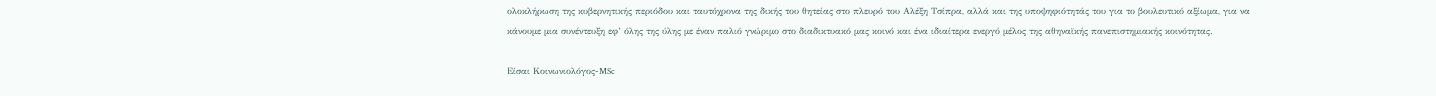ολοκλήρωση της κυβερνητικής περιόδου και ταυτόχρονα της δικής του θητείας στο πλευρό του Αλέξη Τσίπρα, αλλά και της υποψηφιότητάς του για το βουλευτικό αξίωμα, για να κάνουμε μια συνέντευξη εφ’ όλης της ύλης με έναν παλιό γνώριμο στο διαδικτυακό μας κοινό και ένα ιδιαίτερα ενεργό μέλος της αθηναϊκής πανεπιστημιακής κοινότητας.

Είσαι Κοινωνιολόγος-MSc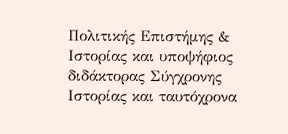Πολιτικής Επιστήμης & Ιστορίας και υποψήφιος διδάκτορας Σύγχρονης Ιστορίας και ταυτόχρονα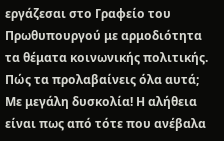εργάζεσαι στο Γραφείο του Πρωθυπουργού με αρμοδιότητα τα θέματα κοινωνικής πολιτικής. Πώς τα προλαβαίνεις όλα αυτά;
Με μεγάλη δυσκολία! Η αλήθεια είναι πως από τότε που ανέβαλα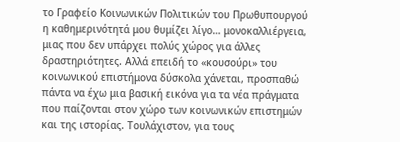το Γραφείο Κοινωνικών Πολιτικών του Πρωθυπουργού η καθημερινότητά μου θυμίζει λίγο… μονοκαλλιέργεια, μιας που δεν υπάρχει πολύς χώρος για άλλες δραστηριότητες. Αλλά επειδή το «κουσούρι» του κοινωνικού επιστήμονα δύσκολα χάνεται, προσπαθώ πάντα να έχω μια βασική εικόνα για τα νέα πράγματα που παίζονται στον χώρο των κοινωνικών επιστημών και της ιστορίας. Τουλάχιστον, για τους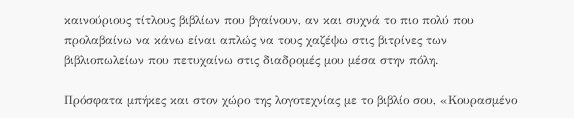καινούριους τίτλους βιβλίων που βγαίνουν, αν και συχνά το πιο πολύ που προλαβαίνω να κάνω είναι απλώς να τους χαζέψω στις βιτρίνες των βιβλιοπωλείων που πετυχαίνω στις διαδρομές μου μέσα στην πόλη.

Πρόσφατα μπήκες και στον χώρο της λογοτεχνίας με το βιβλίο σου, «Κουρασμένο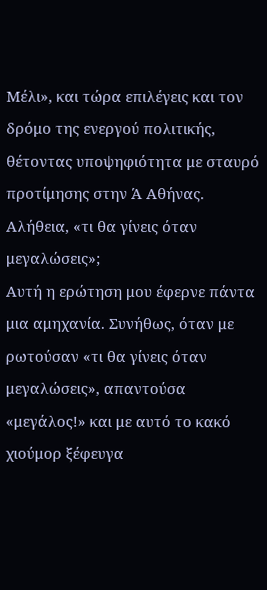Μέλι», και τώρα επιλέγεις και τον δρόμο της ενεργού πολιτικής, θέτοντας υποψηφιότητα με σταυρό προτίμησης στην Ά Αθήνας. Αλήθεια, «τι θα γίνεις όταν μεγαλώσεις»;
Αυτή η ερώτηση μου έφερνε πάντα μια αμηχανία. Συνήθως, όταν με ρωτούσαν «τι θα γίνεις όταν μεγαλώσεις», απαντούσα «μεγάλος!» και με αυτό το κακό χιούμορ ξέφευγα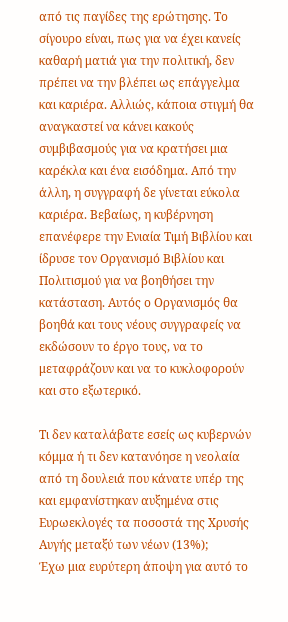από τις παγίδες της ερώτησης. Το σίγουρο είναι, πως για να έχει κανείς καθαρή ματιά για την πολιτική, δεν πρέπει να την βλέπει ως επάγγελμα και καριέρα. Αλλιώς, κάποια στιγμή θα αναγκαστεί να κάνει κακούς συμβιβασμούς για να κρατήσει μια καρέκλα και ένα εισόδημα. Από την άλλη, η συγγραφή δε γίνεται εύκολα καριέρα. Βεβαίως, η κυβέρνηση επανέφερε την Ενιαία Τιμή Βιβλίου και ίδρυσε τον Οργανισμό Βιβλίου και Πολιτισμού για να βοηθήσει την κατάσταση. Αυτός ο Οργανισμός θα βοηθά και τους νέους συγγραφείς να εκδώσουν το έργο τους, να το μεταφράζουν και να το κυκλοφορούν και στο εξωτερικό.

Τι δεν καταλάβατε εσείς ως κυβερνών κόμμα ή τι δεν κατανόησε η νεολαία από τη δουλειά που κάνατε υπέρ της και εμφανίστηκαν αυξημένα στις Ευρωεκλογές τα ποσοστά της Χρυσής Αυγής μεταξύ των νέων (13%);
Έχω μια ευρύτερη άποψη για αυτό το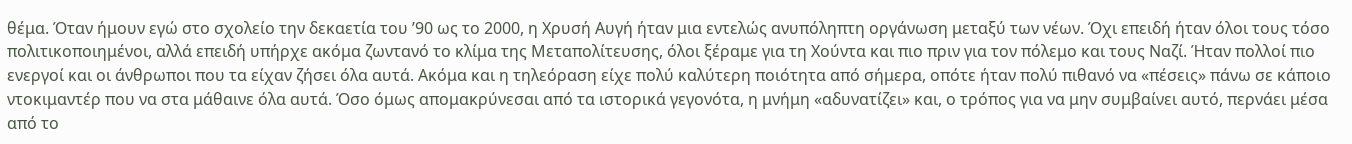θέμα. Όταν ήμουν εγώ στο σχολείο την δεκαετία του ’90 ως το 2000, η Χρυσή Αυγή ήταν μια εντελώς ανυπόληπτη οργάνωση μεταξύ των νέων. Όχι επειδή ήταν όλοι τους τόσο πολιτικοποιημένοι, αλλά επειδή υπήρχε ακόμα ζωντανό το κλίμα της Μεταπολίτευσης, όλοι ξέραμε για τη Χούντα και πιο πριν για τον πόλεμο και τους Ναζί. Ήταν πολλοί πιο ενεργοί και οι άνθρωποι που τα είχαν ζήσει όλα αυτά. Ακόμα και η τηλεόραση είχε πολύ καλύτερη ποιότητα από σήμερα, οπότε ήταν πολύ πιθανό να «πέσεις» πάνω σε κάποιο ντοκιμαντέρ που να στα μάθαινε όλα αυτά. Όσο όμως απομακρύνεσαι από τα ιστορικά γεγονότα, η μνήμη «αδυνατίζει» και, ο τρόπος για να μην συμβαίνει αυτό, περνάει μέσα από το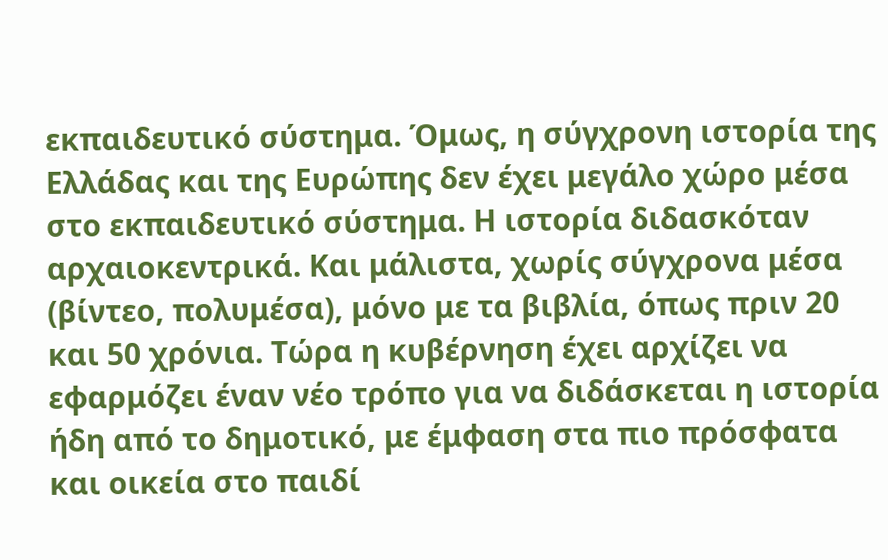εκπαιδευτικό σύστημα. Όμως, η σύγχρονη ιστορία της Ελλάδας και της Ευρώπης δεν έχει μεγάλο χώρο μέσα στο εκπαιδευτικό σύστημα. Η ιστορία διδασκόταν αρχαιοκεντρικά. Και μάλιστα, χωρίς σύγχρονα μέσα (βίντεο, πολυμέσα), μόνο με τα βιβλία, όπως πριν 20 και 50 χρόνια. Τώρα η κυβέρνηση έχει αρχίζει να εφαρμόζει έναν νέο τρόπο για να διδάσκεται η ιστορία ήδη από το δημοτικό, με έμφαση στα πιο πρόσφατα και οικεία στο παιδί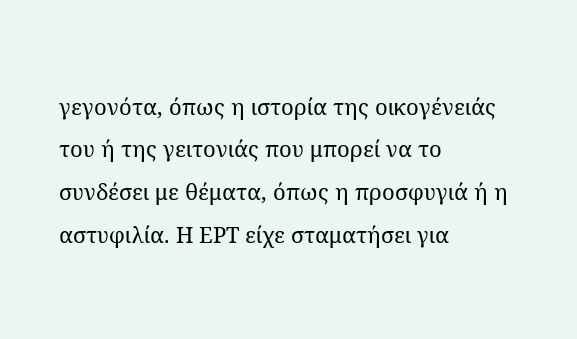γεγονότα, όπως η ιστορία της οικογένειάς του ή της γειτονιάς που μπορεί να το συνδέσει με θέματα, όπως η προσφυγιά ή η αστυφιλία. Η ΕΡΤ είχε σταματήσει για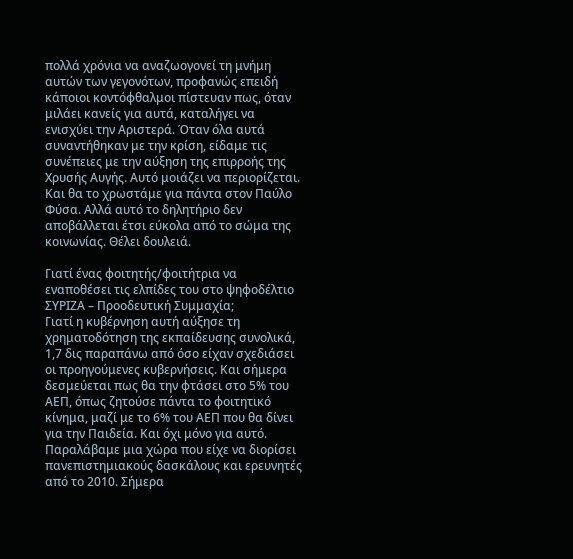πολλά χρόνια να αναζωογονεί τη μνήμη αυτών των γεγονότων, προφανώς επειδή κάποιοι κοντόφθαλμοι πίστευαν πως, όταν μιλάει κανείς για αυτά, καταλήγει να ενισχύει την Αριστερά. Όταν όλα αυτά συναντήθηκαν με την κρίση, είδαμε τις συνέπειες με την αύξηση της επιρροής της Χρυσής Αυγής. Αυτό μοιάζει να περιορίζεται. Και θα το χρωστάμε για πάντα στον Παύλο Φύσα. Αλλά αυτό το δηλητήριο δεν αποβάλλεται έτσι εύκολα από το σώμα της κοινωνίας. Θέλει δουλειά.

Γιατί ένας φοιτητής/φοιτήτρια να εναποθέσει τις ελπίδες του στο ψηφοδέλτιο ΣΥΡΙΖΑ – Προοδευτική Συμμαχία;
Γιατί η κυβέρνηση αυτή αύξησε τη χρηματοδότηση της εκπαίδευσης συνολικά, 1,7 δις παραπάνω από όσο είχαν σχεδιάσει οι προηγούμενες κυβερνήσεις. Και σήμερα δεσμεύεται πως θα την φτάσει στο 5% του ΑΕΠ, όπως ζητούσε πάντα το φοιτητικό κίνημα, μαζί με το 6% του ΑΕΠ που θα δίνει για την Παιδεία. Και όχι μόνο για αυτό.
Παραλάβαμε μια χώρα που είχε να διορίσει πανεπιστημιακούς δασκάλους και ερευνητές από το 2010. Σήμερα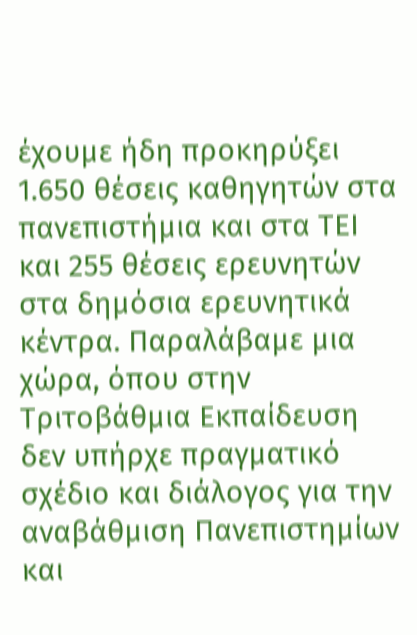έχουμε ήδη προκηρύξει 1.650 θέσεις καθηγητών στα πανεπιστήμια και στα ΤΕΙ και 255 θέσεις ερευνητών στα δημόσια ερευνητικά κέντρα. Παραλάβαμε μια χώρα, όπου στην Τριτοβάθμια Εκπαίδευση δεν υπήρχε πραγματικό σχέδιο και διάλογος για την αναβάθμιση Πανεπιστημίων και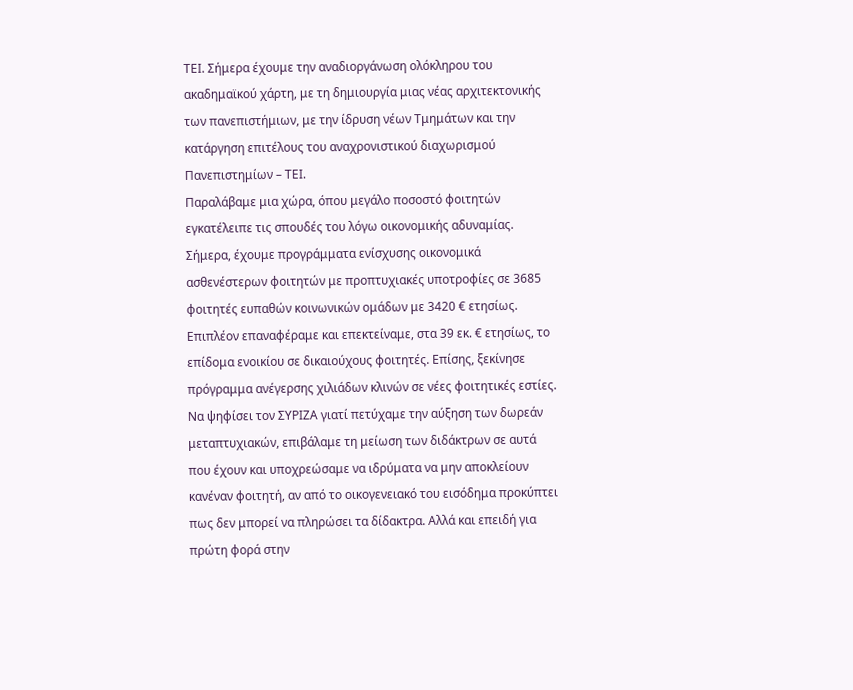ΤΕΙ. Σήμερα έχουμε την αναδιοργάνωση ολόκληρου του ακαδημαϊκού χάρτη, με τη δημιουργία μιας νέας αρχιτεκτονικής των πανεπιστήμιων, με την ίδρυση νέων Τμημάτων και την κατάργηση επιτέλους του αναχρονιστικού διαχωρισμού Πανεπιστημίων – ΤΕΙ.
Παραλάβαμε μια χώρα, όπου μεγάλο ποσοστό φοιτητών εγκατέλειπε τις σπουδές του λόγω οικονομικής αδυναμίας. Σήμερα, έχουμε προγράμματα ενίσχυσης οικονομικά ασθενέστερων φοιτητών με προπτυχιακές υποτροφίες σε 3685 φοιτητές ευπαθών κοινωνικών ομάδων με 3420 € ετησίως. Επιπλέον επαναφέραμε και επεκτείναμε, στα 39 εκ. € ετησίως, το επίδομα ενοικίου σε δικαιούχους φοιτητές. Επίσης, ξεκίνησε πρόγραμμα ανέγερσης χιλιάδων κλινών σε νέες φοιτητικές εστίες.
Να ψηφίσει τον ΣΥΡΙΖΑ γιατί πετύχαμε την αύξηση των δωρεάν μεταπτυχιακών, επιβάλαμε τη μείωση των διδάκτρων σε αυτά που έχουν και υποχρεώσαμε να ιδρύματα να μην αποκλείουν κανέναν φοιτητή, αν από το οικογενειακό του εισόδημα προκύπτει πως δεν μπορεί να πληρώσει τα δίδακτρα. Αλλά και επειδή για πρώτη φορά στην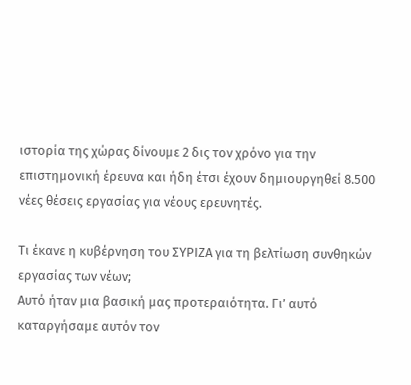ιστορία της χώρας δίνουμε 2 δις τον χρόνο για την επιστημονική έρευνα και ήδη έτσι έχουν δημιουργηθεί 8.500 νέες θέσεις εργασίας για νέους ερευνητές.

Τι έκανε η κυβέρνηση του ΣΥΡΙΖΑ για τη βελτίωση συνθηκών εργασίας των νέων;
Αυτό ήταν μια βασική μας προτεραιότητα. Γι’ αυτό καταργήσαμε αυτόν τον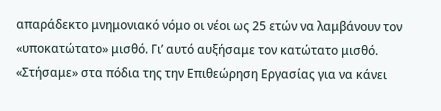απαράδεκτο μνημονιακό νόμο οι νέοι ως 25 ετών να λαμβάνουν τον «υποκατώτατο» μισθό. Γι’ αυτό αυξήσαμε τον κατώτατο μισθό. «Στήσαμε» στα πόδια της την Επιθεώρηση Εργασίας για να κάνει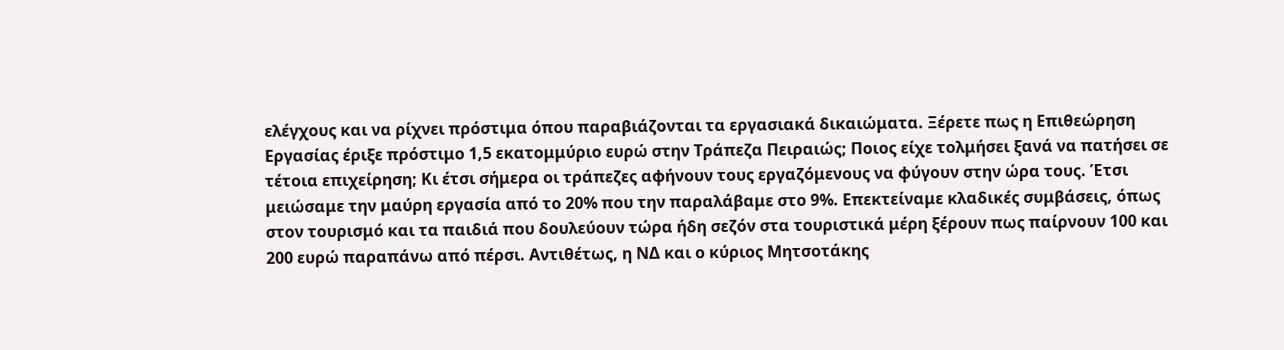ελέγχους και να ρίχνει πρόστιμα όπου παραβιάζονται τα εργασιακά δικαιώματα. Ξέρετε πως η Επιθεώρηση Εργασίας έριξε πρόστιμο 1,5 εκατομμύριο ευρώ στην Τράπεζα Πειραιώς; Ποιος είχε τολμήσει ξανά να πατήσει σε τέτοια επιχείρηση; Κι έτσι σήμερα οι τράπεζες αφήνουν τους εργαζόμενους να φύγουν στην ώρα τους. Έτσι μειώσαμε την μαύρη εργασία από το 20% που την παραλάβαμε στο 9%. Επεκτείναμε κλαδικές συμβάσεις, όπως στον τουρισμό και τα παιδιά που δουλεύουν τώρα ήδη σεζόν στα τουριστικά μέρη ξέρουν πως παίρνουν 100 και 200 ευρώ παραπάνω από πέρσι. Αντιθέτως, η ΝΔ και ο κύριος Μητσοτάκης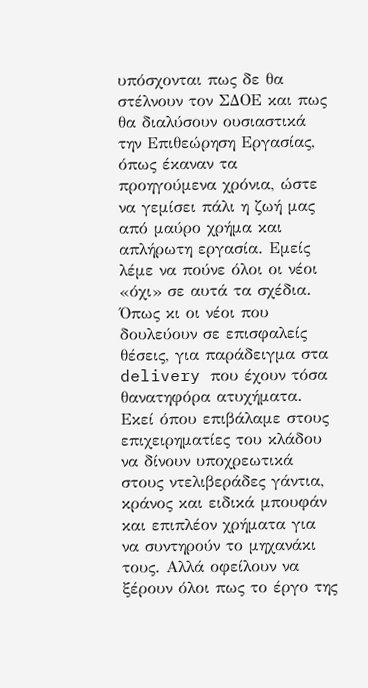υπόσχονται πως δε θα στέλνουν τον ΣΔΟΕ και πως θα διαλύσουν ουσιαστικά την Επιθεώρηση Εργασίας, όπως έκαναν τα προηγούμενα χρόνια, ώστε να γεμίσει πάλι η ζωή μας από μαύρο χρήμα και απλήρωτη εργασία. Εμείς λέμε να πούνε όλοι οι νέοι «όχι» σε αυτά τα σχέδια. Όπως κι οι νέοι που δουλεύουν σε επισφαλείς θέσεις, για παράδειγμα στα delivery που έχουν τόσα θανατηφόρα ατυχήματα. Εκεί όπου επιβάλαμε στους επιχειρηματίες του κλάδου να δίνουν υποχρεωτικά στους ντελιβεράδες γάντια, κράνος και ειδικά μπουφάν και επιπλέον χρήματα για να συντηρούν το μηχανάκι τους. Αλλά οφείλουν να ξέρουν όλοι πως το έργο της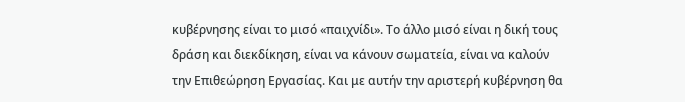κυβέρνησης είναι το μισό «παιχνίδι». Το άλλο μισό είναι η δική τους δράση και διεκδίκηση, είναι να κάνουν σωματεία, είναι να καλούν την Επιθεώρηση Εργασίας. Και με αυτήν την αριστερή κυβέρνηση θα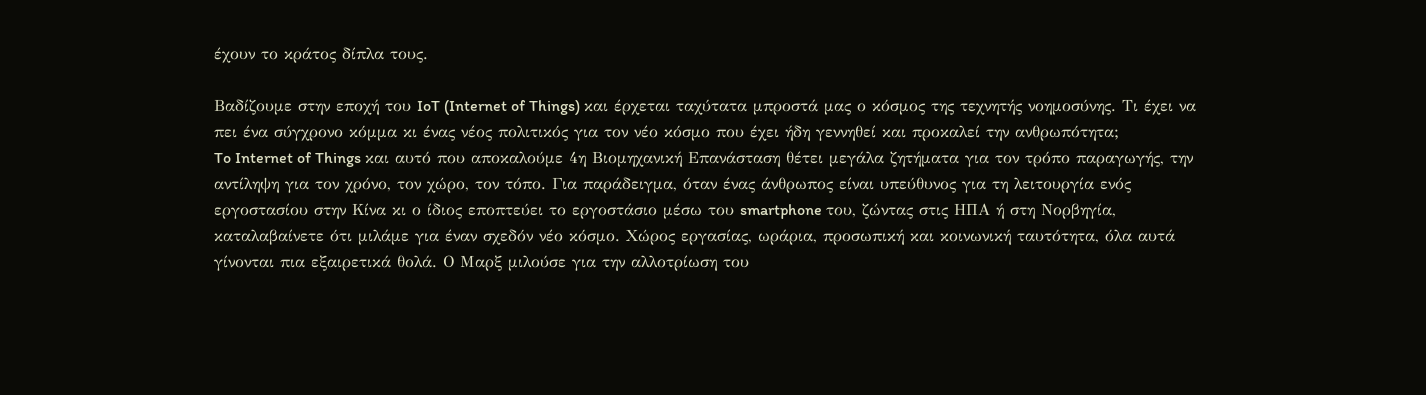έχουν το κράτος δίπλα τους.

Βαδίζουμε στην εποχή του IoT (Internet of Things) και έρχεται ταχύτατα μπροστά μας ο κόσμος της τεχνητής νοημοσύνης. Τι έχει να πει ένα σύγχρονο κόμμα κι ένας νέος πολιτικός για τον νέο κόσμο που έχει ήδη γεννηθεί και προκαλεί την ανθρωπότητα;
To Internet of Things και αυτό που αποκαλούμε 4η Βιομηχανική Επανάσταση θέτει μεγάλα ζητήματα για τον τρόπο παραγωγής, την αντίληψη για τον χρόνο, τον χώρο, τον τόπο. Για παράδειγμα, όταν ένας άνθρωπος είναι υπεύθυνος για τη λειτουργία ενός εργοστασίου στην Κίνα κι ο ίδιος εποπτεύει το εργοστάσιο μέσω του smartphone του, ζώντας στις ΗΠΑ ή στη Νορβηγία, καταλαβαίνετε ότι μιλάμε για έναν σχεδόν νέο κόσμο. Χώρος εργασίας, ωράρια, προσωπική και κοινωνική ταυτότητα, όλα αυτά γίνονται πια εξαιρετικά θολά. Ο Μαρξ μιλούσε για την αλλοτρίωση του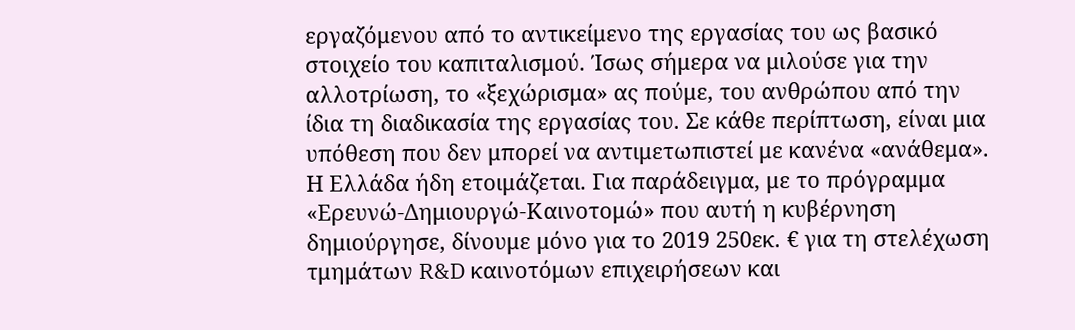εργαζόμενου από το αντικείμενο της εργασίας του ως βασικό στοιχείο του καπιταλισμού. Ίσως σήμερα να μιλούσε για την αλλοτρίωση, το «ξεχώρισμα» ας πούμε, του ανθρώπου από την ίδια τη διαδικασία της εργασίας του. Σε κάθε περίπτωση, είναι μια υπόθεση που δεν μπορεί να αντιμετωπιστεί με κανένα «ανάθεμα». Η Ελλάδα ήδη ετοιμάζεται. Για παράδειγμα, με το πρόγραμμα «Ερευνώ-Δημιουργώ-Καινοτομώ» που αυτή η κυβέρνηση δημιούργησε, δίνουμε μόνο για το 2019 250εκ. € για τη στελέχωση τμημάτων R&D καινοτόμων επιχειρήσεων και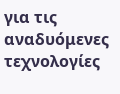για τις αναδυόμενες τεχνολογίες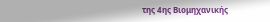της 4ης Βιομηχανικής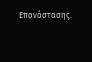Επανάστασης.